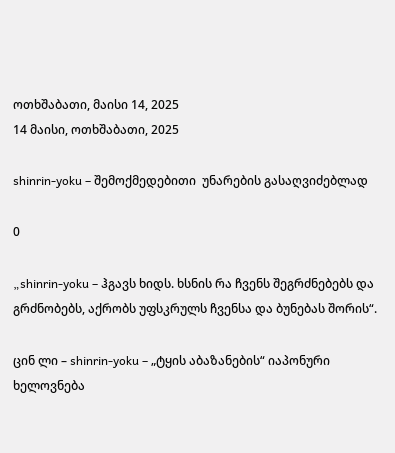ოთხშაბათი, მაისი 14, 2025
14 მაისი, ოთხშაბათი, 2025

shinrin-yoku – შემოქმედებითი  უნარების გასაღვიძებლად

0

„shinrin-yoku – ჰგავს ხიდს. ხსნის რა ჩვენს შეგრძნებებს და გრძნობებს, აქრობს უფსკრულს ჩვენსა და ბუნებას შორის“.

ცინ ლი – shinrin-yoku – „ტყის აბაზანების“ იაპონური ხელოვნება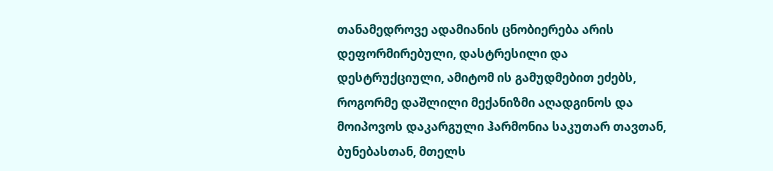თანამედროვე ადამიანის ცნობიერება არის დეფორმირებული, დასტრესილი და დესტრუქციული, ამიტომ ის გამუდმებით ეძებს, როგორმე დაშლილი მექანიზმი აღადგინოს და მოიპოვოს დაკარგული ჰარმონია საკუთარ თავთან, ბუნებასთან, მთელს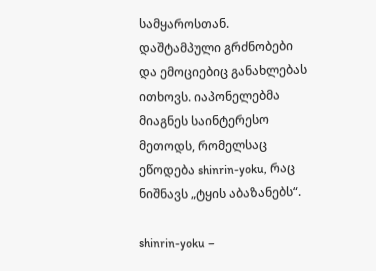სამყაროსთან. დაშტამპული გრძნობები და ემოციებიც განახლებას ითხოვს. იაპონელებმა მიაგნეს საინტერესო მეთოდს, რომელსაც ეწოდება shinrin-yoku, რაც ნიშნავს „ტყის აბაზანებს“.

shinrin-yoku –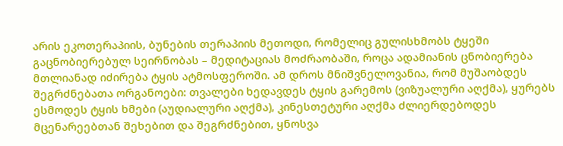არის ეკოთერაპიის, ბუნების თერაპიის მეთოდი, რომელიც გულისხმობს ტყეში გაცნობიერებულ სეირნობას – მედიტაციას მოძრაობაში, როცა ადამიანის ცნობიერება მთლიანად იძირება ტყის ატმოსფეროში. ამ დროს მნიშვნელოვანია, რომ მუშაობდეს შეგრძნებათა ორგანოები: თვალები ხედავდეს ტყის გარემოს (ვიზუალური აღქმა), ყურებს ესმოდეს ტყის ხმები (აუდიალური აღქმა), კინესთეტური აღქმა ძლიერდებოდეს მცენარეებთან შეხებით და შეგრძნებით, ყნოსვა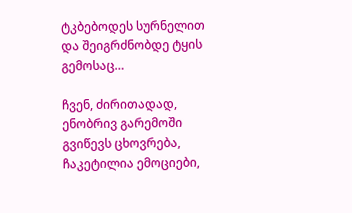ტკბებოდეს სურნელით და შეიგრძნობდე ტყის გემოსაც…

ჩვენ, ძირითადად, ენობრივ გარემოში გვიწევს ცხოვრება, ჩაკეტილია ემოციები,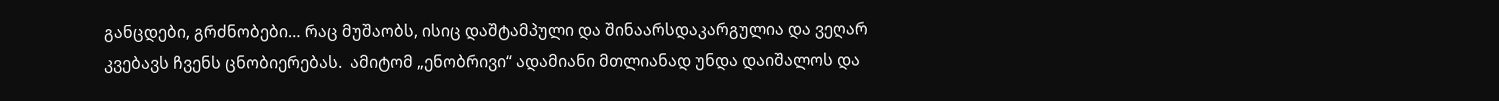განცდები, გრძნობები… რაც მუშაობს, ისიც დაშტამპული და შინაარსდაკარგულია და ვეღარ კვებავს ჩვენს ცნობიერებას.  ამიტომ „ენობრივი“ ადამიანი მთლიანად უნდა დაიშალოს და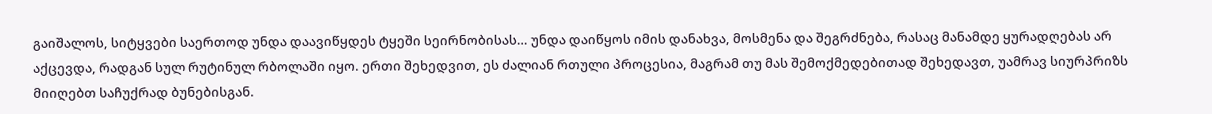გაიშალოს, სიტყვები საერთოდ უნდა დაავიწყდეს ტყეში სეირნობისას… უნდა დაიწყოს იმის დანახვა, მოსმენა და შეგრძნება, რასაც მანამდე ყურადღებას არ აქცევდა, რადგან სულ რუტინულ რბოლაში იყო. ერთი შეხედვით, ეს ძალიან რთული პროცესია, მაგრამ თუ მას შემოქმედებითად შეხედავთ, უამრავ სიურპრიზს მიიღებთ საჩუქრად ბუნებისგან.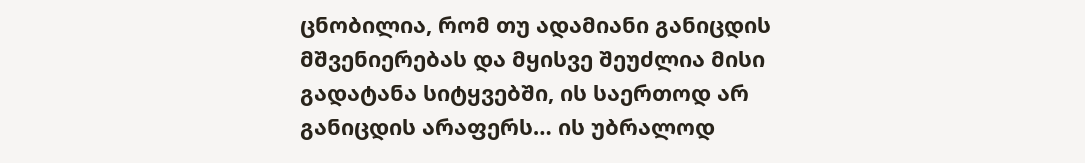ცნობილია, რომ თუ ადამიანი განიცდის მშვენიერებას და მყისვე შეუძლია მისი გადატანა სიტყვებში, ის საერთოდ არ განიცდის არაფერს… ის უბრალოდ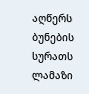აღწერს ბუნების სურათს ლამაზი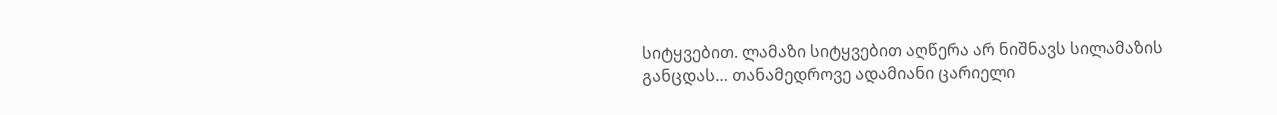სიტყვებით. ლამაზი სიტყვებით აღწერა არ ნიშნავს სილამაზის განცდას… თანამედროვე ადამიანი ცარიელი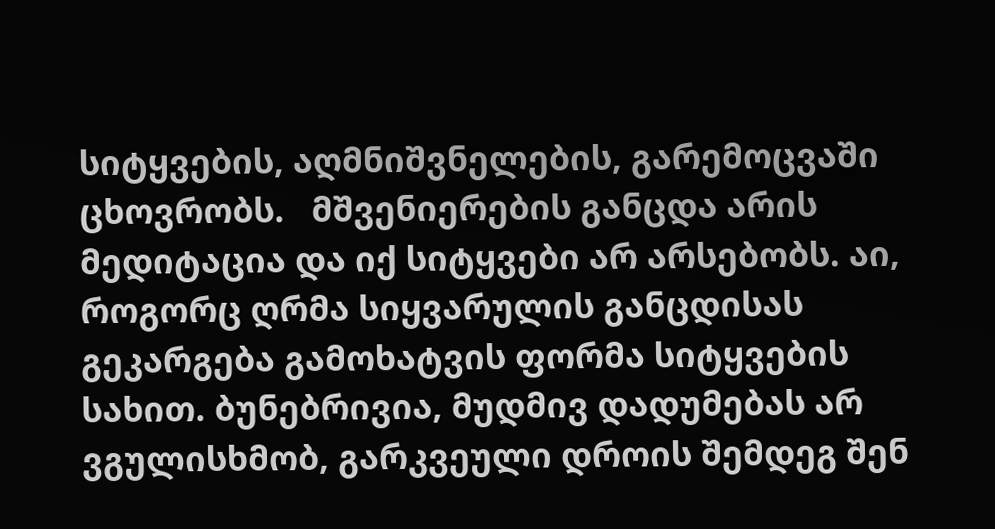სიტყვების, აღმნიშვნელების, გარემოცვაში ცხოვრობს.   მშვენიერების განცდა არის მედიტაცია და იქ სიტყვები არ არსებობს. აი, როგორც ღრმა სიყვარულის განცდისას გეკარგება გამოხატვის ფორმა სიტყვების სახით. ბუნებრივია, მუდმივ დადუმებას არ ვგულისხმობ, გარკვეული დროის შემდეგ შენ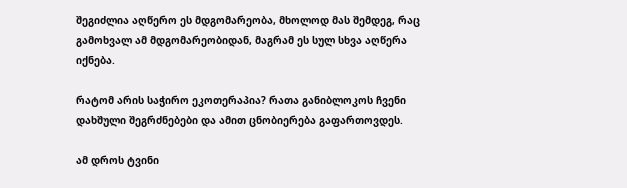შეგიძლია აღწერო ეს მდგომარეობა, მხოლოდ მას შემდეგ, რაც გამოხვალ ამ მდგომარეობიდან, მაგრამ ეს სულ სხვა აღწერა იქნება.

რატომ არის საჭირო ეკოთერაპია? რათა განიბლოკოს ჩვენი დახშული შეგრძნებები და ამით ცნობიერება გაფართოვდეს.

ამ დროს ტვინი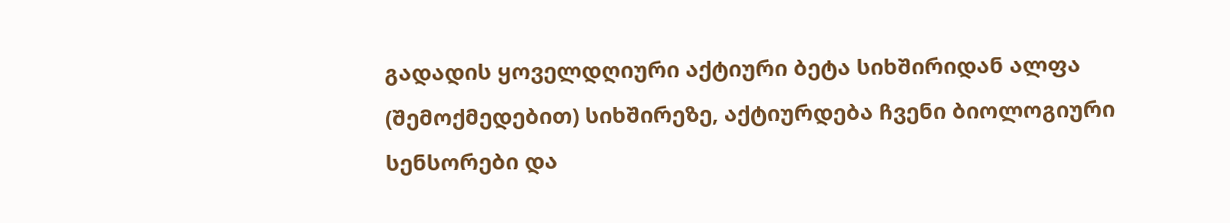გადადის ყოველდღიური აქტიური ბეტა სიხშირიდან ალფა (შემოქმედებით) სიხშირეზე, აქტიურდება ჩვენი ბიოლოგიური სენსორები და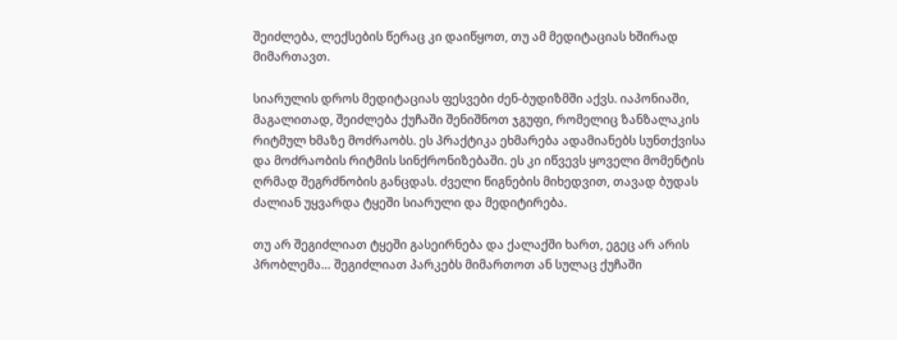შეიძლება, ლექსების წერაც კი დაიწყოთ, თუ ამ მედიტაციას ხშირად მიმართავთ.

სიარულის დროს მედიტაციას ფესვები ძენ-ბუდიზმში აქვს. იაპონიაში, მაგალითად, შეიძლება ქუჩაში შენიშნოთ ჯგუფი, რომელიც ზანზალაკის რიტმულ ხმაზე მოძრაობს. ეს პრაქტიკა ეხმარება ადამიანებს სუნთქვისა და მოძრაობის რიტმის სინქრონიზებაში. ეს კი იწვევს ყოველი მომენტის ღრმად შეგრძნობის განცდას. ძველი წიგნების მიხედვით, თავად ბუდას ძალიან უყვარდა ტყეში სიარული და მედიტირება.

თუ არ შეგიძლიათ ტყეში გასეირნება და ქალაქში ხართ, ეგეც არ არის პრობლემა… შეგიძლიათ პარკებს მიმართოთ ან სულაც ქუჩაში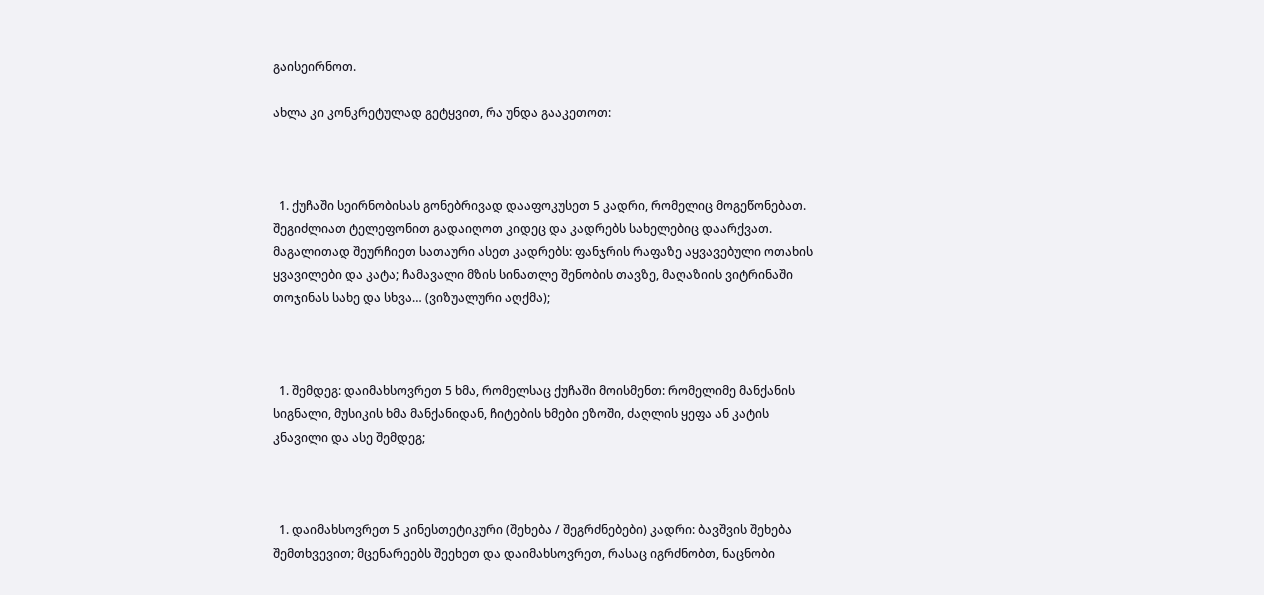გაისეირნოთ.

ახლა კი კონკრეტულად გეტყვით, რა უნდა გააკეთოთ:



  1. ქუჩაში სეირნობისას გონებრივად დააფოკუსეთ 5 კადრი, რომელიც მოგეწონებათ. შეგიძლიათ ტელეფონით გადაიღოთ კიდეც და კადრებს სახელებიც დაარქვათ. მაგალითად შეურჩიეთ სათაური ასეთ კადრებს: ფანჯრის რაფაზე აყვავებული ოთახის ყვავილები და კატა; ჩამავალი მზის სინათლე შენობის თავზე, მაღაზიის ვიტრინაში თოჯინას სახე და სხვა… (ვიზუალური აღქმა);



  1. შემდეგ: დაიმახსოვრეთ 5 ხმა, რომელსაც ქუჩაში მოისმენთ: რომელიმე მანქანის სიგნალი, მუსიკის ხმა მანქანიდან, ჩიტების ხმები ეზოში, ძაღლის ყეფა ან კატის კნავილი და ასე შემდეგ;



  1. დაიმახსოვრეთ 5 კინესთეტიკური (შეხება / შეგრძნებები) კადრი: ბავშვის შეხება შემთხვევით; მცენარეებს შეეხეთ და დაიმახსოვრეთ, რასაც იგრძნობთ, ნაცნობი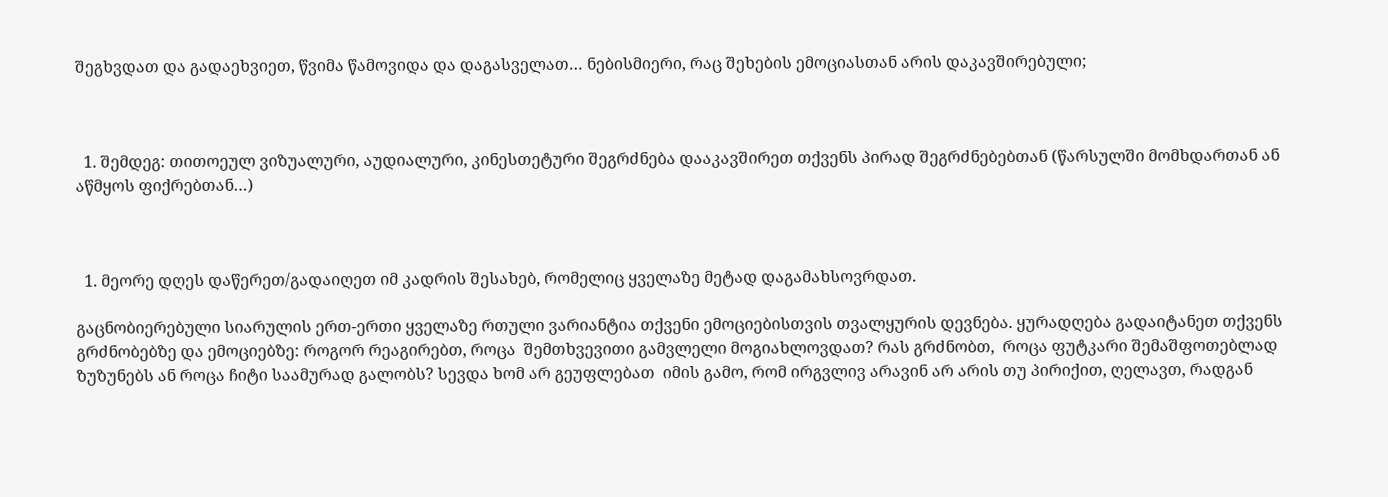შეგხვდათ და გადაეხვიეთ, წვიმა წამოვიდა და დაგასველათ… ნებისმიერი, რაც შეხების ემოციასთან არის დაკავშირებული;



  1. შემდეგ: თითოეულ ვიზუალური, აუდიალური, კინესთეტური შეგრძნება დააკავშირეთ თქვენს პირად შეგრძნებებთან (წარსულში მომხდართან ან აწმყოს ფიქრებთან…)



  1. მეორე დღეს დაწერეთ/გადაიღეთ იმ კადრის შესახებ, რომელიც ყველაზე მეტად დაგამახსოვრდათ.

გაცნობიერებული სიარულის ერთ-ერთი ყველაზე რთული ვარიანტია თქვენი ემოციებისთვის თვალყურის დევნება. ყურადღება გადაიტანეთ თქვენს გრძნობებზე და ემოციებზე: როგორ რეაგირებთ, როცა  შემთხვევითი გამვლელი მოგიახლოვდათ? რას გრძნობთ,  როცა ფუტკარი შემაშფოთებლად ზუზუნებს ან როცა ჩიტი საამურად გალობს? სევდა ხომ არ გეუფლებათ  იმის გამო, რომ ირგვლივ არავინ არ არის თუ პირიქით, ღელავთ, რადგან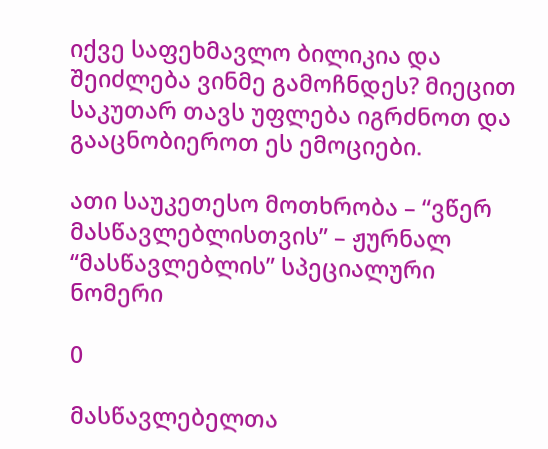იქვე საფეხმავლო ბილიკია და შეიძლება ვინმე გამოჩნდეს? მიეცით საკუთარ თავს უფლება იგრძნოთ და გააცნობიეროთ ეს ემოციები.

ათი საუკეთესო მოთხრობა – “ვწერ მასწავლებლისთვის” – ჟურნალ “მასწავლებლის” სპეციალური ნომერი

0

მასწავლებელთა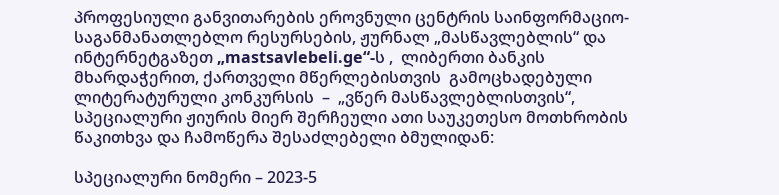პროფესიული განვითარების ეროვნული ცენტრის საინფორმაციო-საგანმანათლებლო რესურსების, ჟურნალ „მასწავლებლის“ და ინტერნეტგაზეთ „mastsavlebeli.ge“-ს ,  ლიბერთი ბანკის მხარდაჭერით, ქართველი მწერლებისთვის  გამოცხადებული  ლიტერატურული კონკურსის  –  „ვწერ მასწავლებლისთვის“,  სპეციალური ჟიურის მიერ შერჩეული ათი საუკეთესო მოთხრობის წაკითხვა და ჩამოწერა შესაძლებელი ბმულიდან:

სპეციალური ნომერი – 2023-5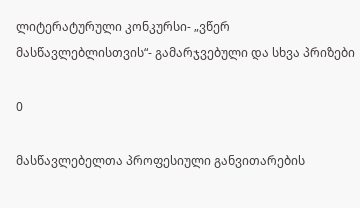ლიტერატურული კონკურსი- „ვწერ მასწავლებლისთვის“- გამარჯვებული და სხვა პრიზები

0

მასწავლებელთა პროფესიული განვითარების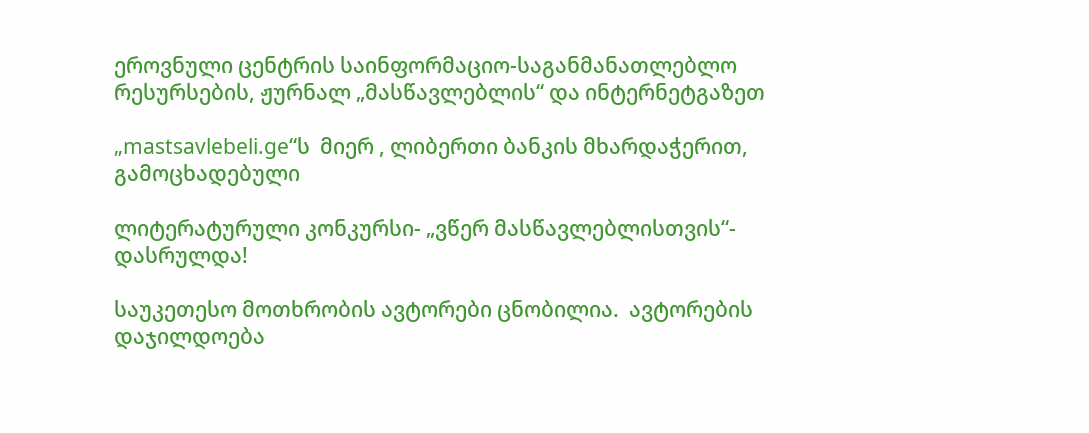ეროვნული ცენტრის საინფორმაციო-საგანმანათლებლო რესურსების, ჟურნალ „მასწავლებლის“ და ინტერნეტგაზეთ

„mastsavlebeli.ge“ს  მიერ , ლიბერთი ბანკის მხარდაჭერით, გამოცხადებული

ლიტერატურული კონკურსი- „ვწერ მასწავლებლისთვის“-  დასრულდა!

საუკეთესო მოთხრობის ავტორები ცნობილია.  ავტორების  დაჯილდოება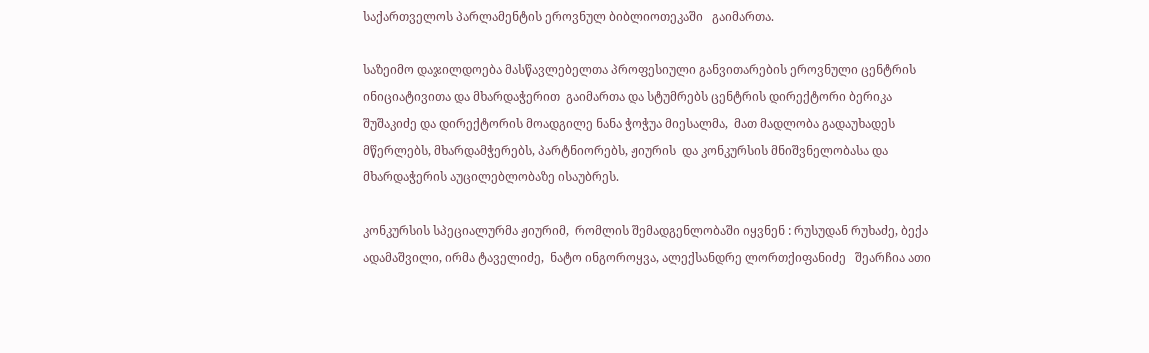საქართველოს პარლამენტის ეროვნულ ბიბლიოთეკაში   გაიმართა.

საზეიმო დაჯილდოება მასწავლებელთა პროფესიული განვითარების ეროვნული ცენტრის ინიციატივითა და მხარდაჭერით  გაიმართა და სტუმრებს ცენტრის დირექტორი ბერიკა შუშაკიძე და დირექტორის მოადგილე ნანა ჭოჭუა მიესალმა,  მათ მადლობა გადაუხადეს  მწერლებს, მხარდამჭერებს, პარტნიორებს, ჟიურის  და კონკურსის მნიშვნელობასა და მხარდაჭერის აუცილებლობაზე ისაუბრეს.

კონკურსის სპეციალურმა ჟიურიმ,  რომლის შემადგენლობაში იყვნენ : რუსუდან რუხაძე, ბექა ადამაშვილი, ირმა ტაველიძე,  ნატო ინგოროყვა, ალექსანდრე ლორთქიფანიძე   შეარჩია ათი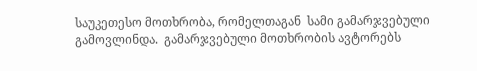საუკეთესო მოთხრობა, რომელთაგან  სამი გამარჯვებული გამოვლინდა.  გამარჯვებული მოთხრობის ავტორებს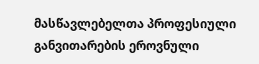მასწავლებელთა პროფესიული განვითარების ეროვნული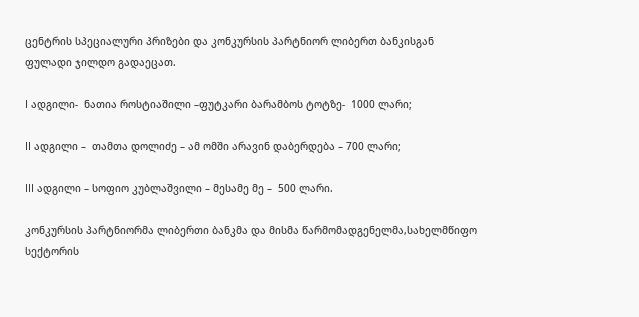ცენტრის სპეციალური პრიზები და კონკურსის პარტნიორ ლიბერთ ბანკისგან ფულადი ჯილდო გადაეცათ.

I ადგილი-  ნათია როსტიაშილი –ფუტკარი ბარამბოს ტოტზე-  1000 ლარი;

II ადგილი –  თამთა დოლიძე – ამ ომში არავინ დაბერდება – 700 ლარი;

III ადგილი – სოფიო კუბლაშვილი – მესამე მე –  500 ლარი.

კონკურსის პარტნიორმა ლიბერთი ბანკმა და მისმა წარმომადგენელმა,სახელმწიფო სექტორის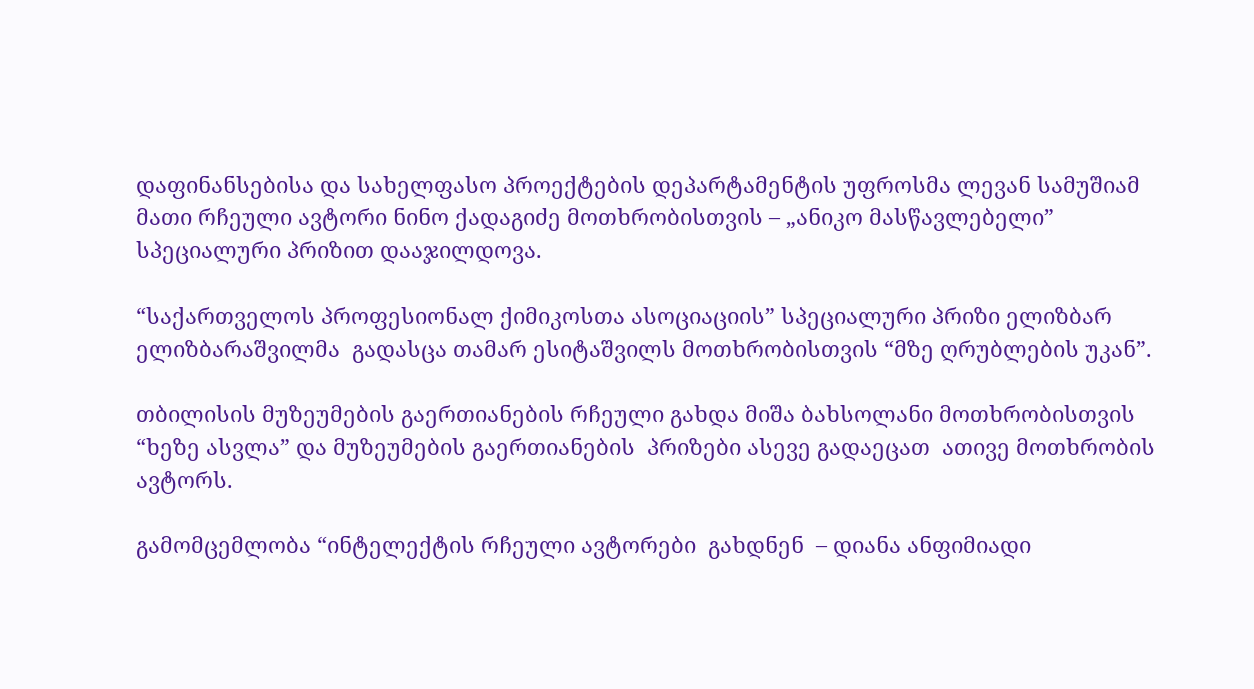დაფინანსებისა და სახელფასო პროექტების დეპარტამენტის უფროსმა ლევან სამუშიამ   მათი რჩეული ავტორი ნინო ქადაგიძე მოთხრობისთვის – „ანიკო მასწავლებელი”   სპეციალური პრიზით დააჯილდოვა.

“საქართველოს პროფესიონალ ქიმიკოსთა ასოციაციის” სპეციალური პრიზი ელიზბარ ელიზბარაშვილმა  გადასცა თამარ ესიტაშვილს მოთხრობისთვის “მზე ღრუბლების უკან”.

თბილისის მუზეუმების გაერთიანების რჩეული გახდა მიშა ბახსოლანი მოთხრობისთვის “ხეზე ასვლა” და მუზეუმების გაერთიანების  პრიზები ასევე გადაეცათ  ათივე მოთხრობის ავტორს.

გამომცემლობა “ინტელექტის რჩეული ავტორები  გახდნენ  – დიანა ანფიმიადი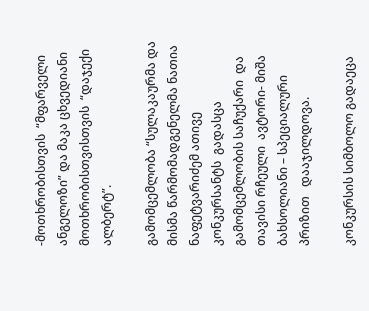-მოთხრობისთვის  “მფარველი ანგელოზი” და მაკა ცხვედიანი  მოთხრობისთვისთვის  “დაჯექი ალბერტ”.

გამომცემლობა “სულაკაურმა და მისმა წარმომადგენელმა ნათია ნაფეტვარიძემ ათივე კონკურსანტს  გადასცა გამომცემლობის საჩუქარი  და თავისი რჩეული  ავტორი- მიშა ბახსოლიანი – სპეციალური პრიზით   დააჯილდოვა.

კონკურსის სიმბოლო გადაეცა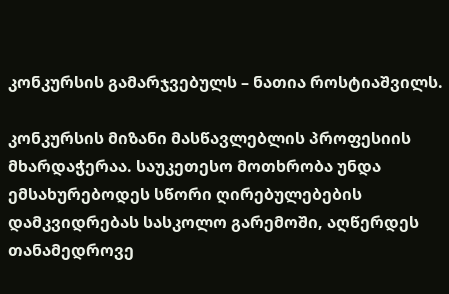კონკურსის გამარჯვებულს – ნათია როსტიაშვილს.

კონკურსის მიზანი მასწავლებლის პროფესიის მხარდაჭერაა. საუკეთესო მოთხრობა უნდა ემსახურებოდეს სწორი ღირებულებების დამკვიდრებას სასკოლო გარემოში, აღწერდეს თანამედროვე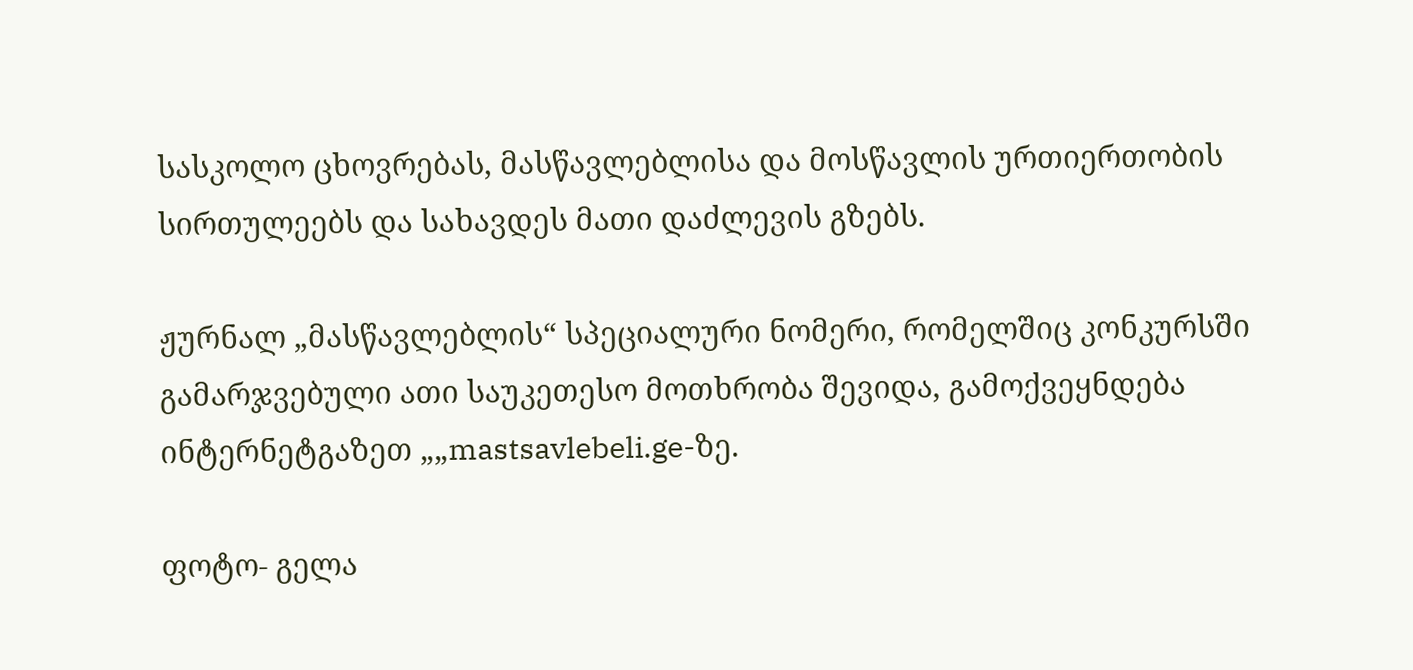სასკოლო ცხოვრებას, მასწავლებლისა და მოსწავლის ურთიერთობის სირთულეებს და სახავდეს მათი დაძლევის გზებს.

ჟურნალ „მასწავლებლის“ სპეციალური ნომერი, რომელშიც კონკურსში გამარჯვებული ათი საუკეთესო მოთხრობა შევიდა, გამოქვეყნდება ინტერნეტგაზეთ „„mastsavlebeli.ge-ზე.

ფოტო- გელა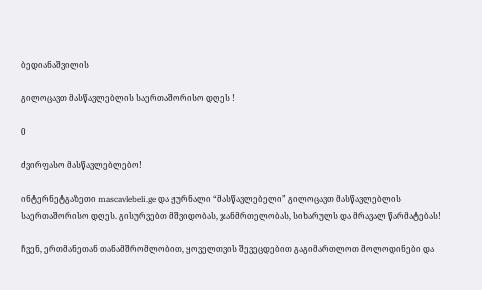ბედიანაშვილის

გილოცავთ მასწავლებლის საერთაშორისო დღეს !

0

ძვირფასო მასწავლებლებო!

ინტერნეტგაზეთი mascavlebeli.ge და ჟურნალი “მასწავლებელი” გილოცავთ მასწავლებლის საერთაშორისო დღეს. გისურვებთ მშვიდობას, ჯანმრთელობას, სიხარულს და მრავალ წარმატებას!

ჩვენ, ერთმანეთან თანამშრომლობით, ყოველთვის შევეცდებით გაგიმართლოთ მოლოდინები და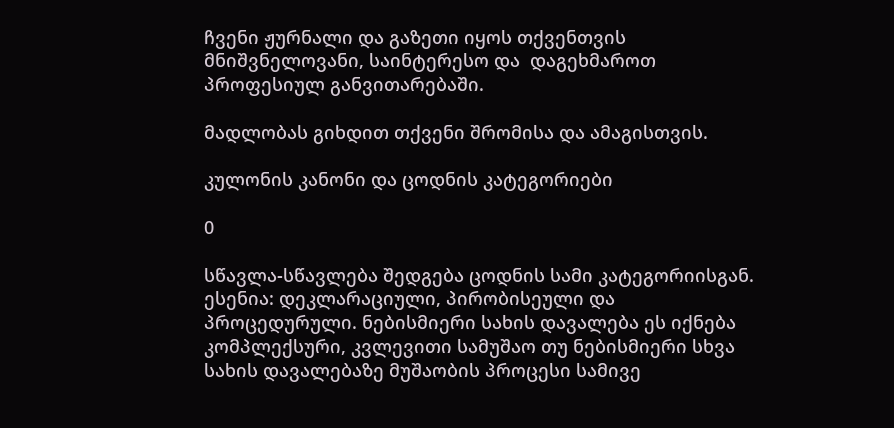ჩვენი ჟურნალი და გაზეთი იყოს თქვენთვის მნიშვნელოვანი, საინტერესო და  დაგეხმაროთ პროფესიულ განვითარებაში.

მადლობას გიხდით თქვენი შრომისა და ამაგისთვის.

კულონის კანონი და ცოდნის კატეგორიები

0

სწავლა-სწავლება შედგება ცოდნის სამი კატეგორიისგან. ესენია: დეკლარაციული, პირობისეული და პროცედურული. ნებისმიერი სახის დავალება ეს იქნება კომპლექსური, კვლევითი სამუშაო თუ ნებისმიერი სხვა სახის დავალებაზე მუშაობის პროცესი სამივე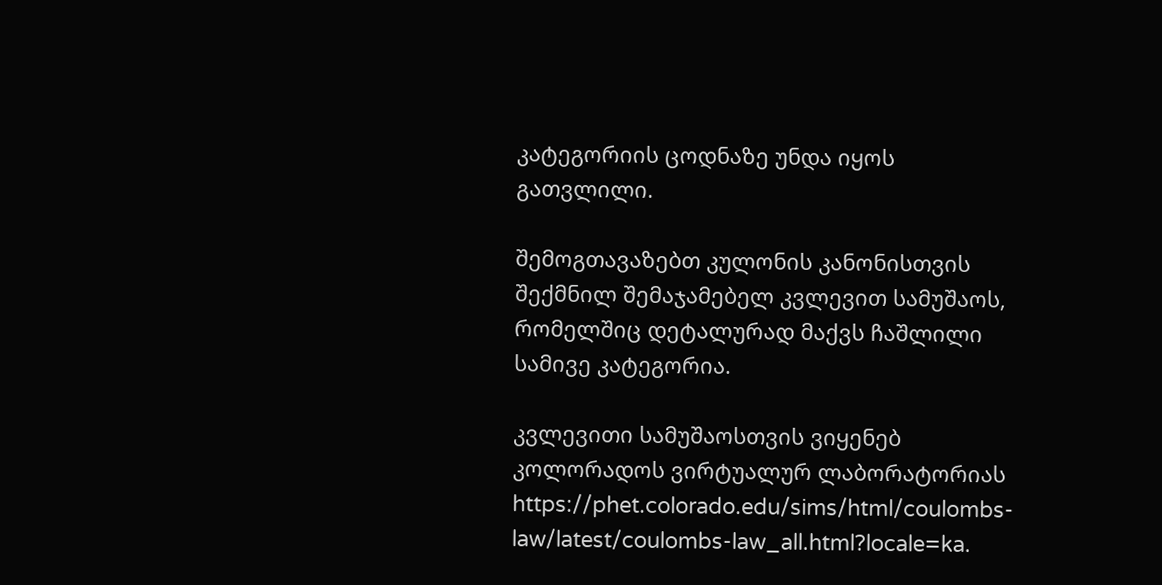კატეგორიის ცოდნაზე უნდა იყოს გათვლილი.

შემოგთავაზებთ კულონის კანონისთვის შექმნილ შემაჯამებელ კვლევით სამუშაოს, რომელშიც დეტალურად მაქვს ჩაშლილი სამივე კატეგორია.

კვლევითი სამუშაოსთვის ვიყენებ კოლორადოს ვირტუალურ ლაბორატორიას https://phet.colorado.edu/sims/html/coulombs-law/latest/coulombs-law_all.html?locale=ka.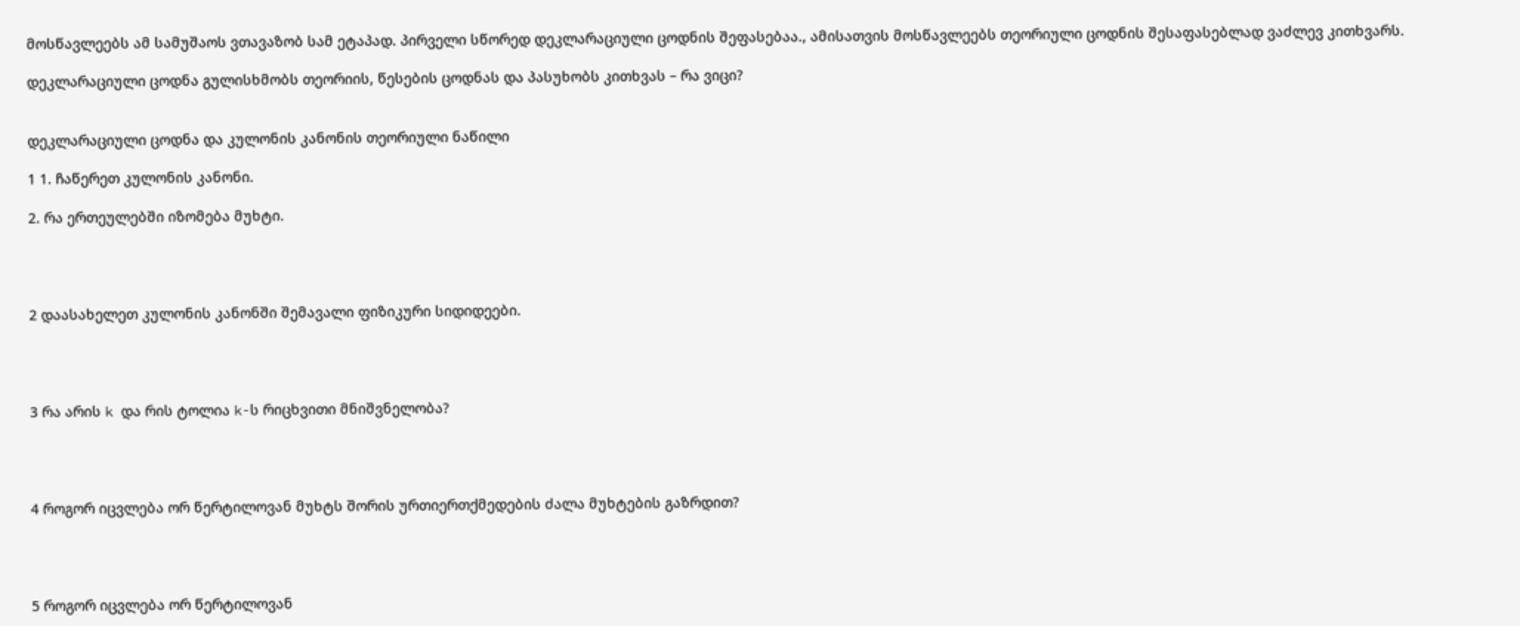მოსწავლეებს ამ სამუშაოს ვთავაზობ სამ ეტაპად. პირველი სწორედ დეკლარაციული ცოდნის შეფასებაა., ამისათვის მოსწავლეებს თეორიული ცოდნის შესაფასებლად ვაძლევ კითხვარს.

დეკლარაციული ცოდნა გულისხმობს თეორიის, წესების ცოდნას და პასუხობს კითხვას – რა ვიცი?


დეკლარაციული ცოდნა და კულონის კანონის თეორიული ნაწილი

1 1. ჩაწერეთ კულონის კანონი.

2. რა ერთეულებში იზომება მუხტი.




2 დაასახელეთ კულონის კანონში შემავალი ფიზიკური სიდიდეები.




3 რა არის k და რის ტოლია k-ს რიცხვითი მნიშვნელობა?




4 როგორ იცვლება ორ წერტილოვან მუხტს შორის ურთიერთქმედების ძალა მუხტების გაზრდით?




5 როგორ იცვლება ორ წერტილოვან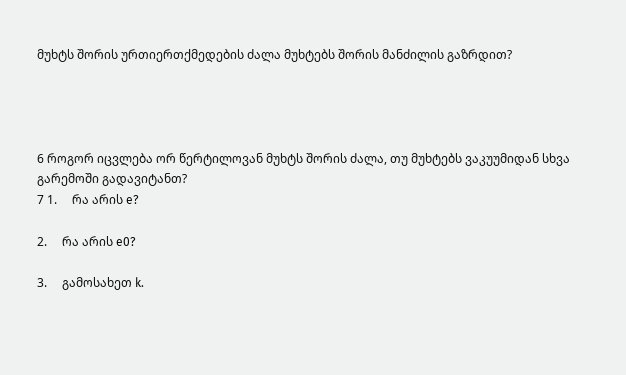მუხტს შორის ურთიერთქმედების ძალა მუხტებს შორის მანძილის გაზრდით?




6 როგორ იცვლება ორ წერტილოვან მუხტს შორის ძალა, თუ მუხტებს ვაკუუმიდან სხვა გარემოში გადავიტანთ?
7 1.     რა არის e?

2.     რა არის e0?

3.     გამოსახეთ k.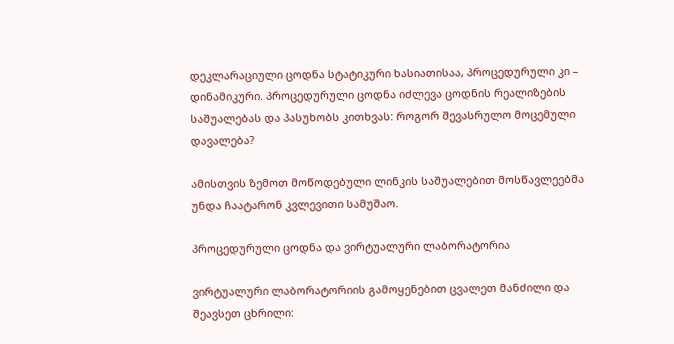დეკლარაციული ცოდნა სტატიკური ხასიათისაა, პროცედურული კი – დინამიკური. პროცედურული ცოდნა იძლევა ცოდნის რეალიზების საშუალებას და პასუხობს კითხვას: როგორ შევასრულო მოცემული დავალება?

ამისთვის ზემოთ მოწოდებული ლინკის საშუალებით მოსწავლეებმა უნდა ჩაატარონ კვლევითი სამუშაო.

პროცედურული ცოდნა და ვირტუალური ლაბორატორია

ვირტუალური ლაბორატორიის გამოყენებით ცვალეთ მანძილი და შეავსეთ ცხრილი: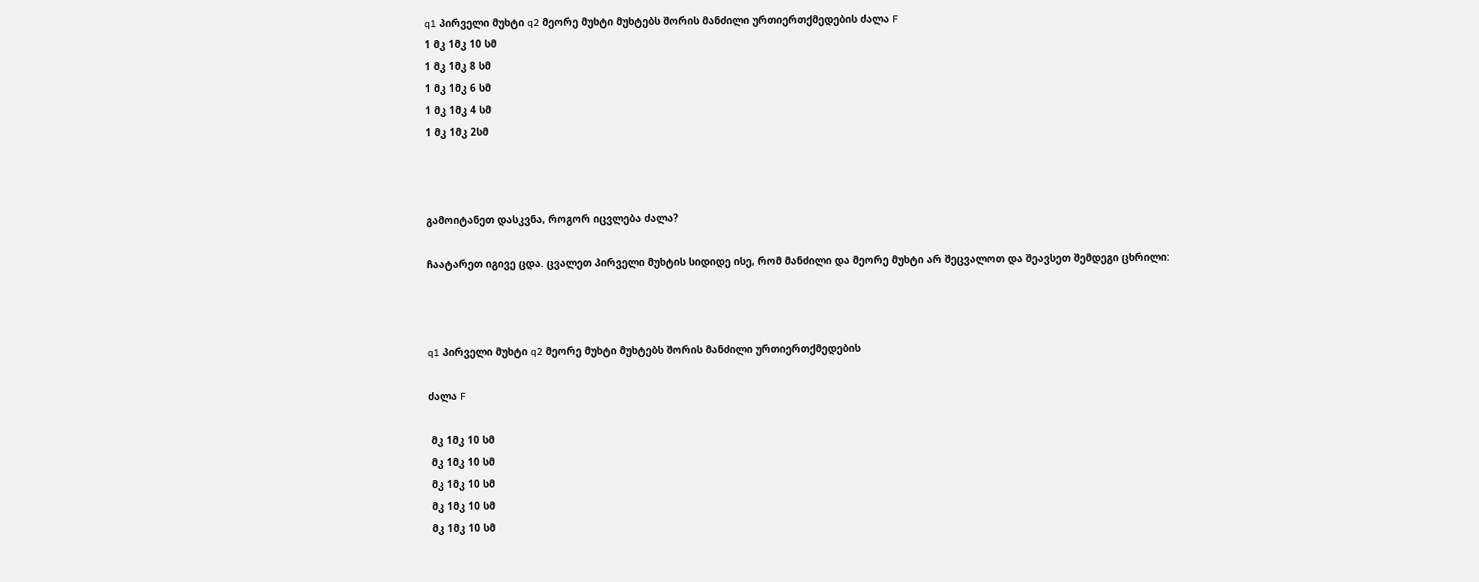q1 პირველი მუხტი q2 მეორე მუხტი მუხტებს შორის მანძილი ურთიერთქმედების ძალა F
1 მკ 1მკ 10 სმ
1 მკ 1მკ 8 სმ
1 მკ 1მკ 6 სმ
1 მკ 1მკ 4 სმ
1 მკ 1მკ 2სმ



გამოიტანეთ დასკვნა, როგორ იცვლება ძალა?

ჩაატარეთ იგივე ცდა. ცვალეთ პირველი მუხტის სიდიდე ისე, რომ მანძილი და მეორე მუხტი არ შეცვალოთ და შეავსეთ შემდეგი ცხრილი:



q1 პირველი მუხტი q2 მეორე მუხტი მუხტებს შორის მანძილი ურთიერთქმედების

ძალა F

 მკ 1მკ 10 სმ
 მკ 1მკ 10 სმ
 მკ 1მკ 10 სმ
 მკ 1მკ 10 სმ
 მკ 1მკ 10 სმ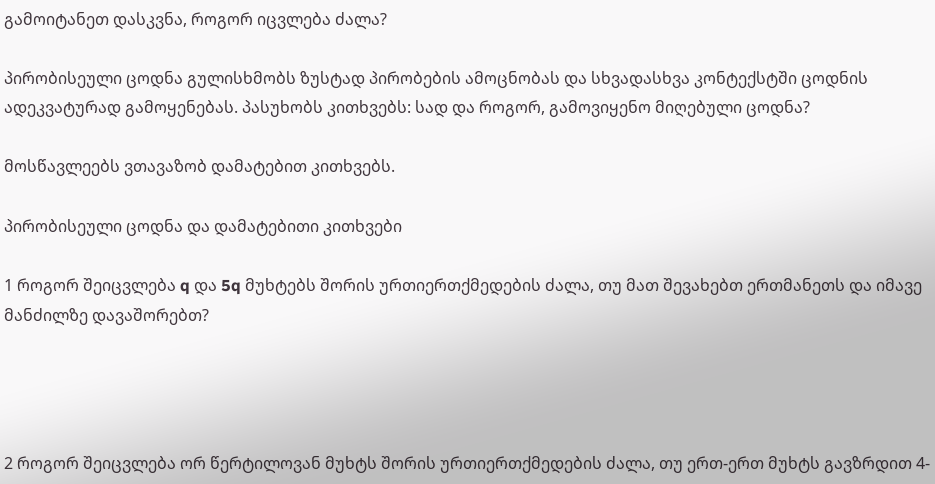გამოიტანეთ დასკვნა, როგორ იცვლება ძალა?

პირობისეული ცოდნა გულისხმობს ზუსტად პირობების ამოცნობას და სხვადასხვა კონტექსტში ცოდნის ადეკვატურად გამოყენებას. პასუხობს კითხვებს: სად და როგორ, გამოვიყენო მიღებული ცოდნა?

მოსწავლეებს ვთავაზობ დამატებით კითხვებს.

პირობისეული ცოდნა და დამატებითი კითხვები

1 როგორ შეიცვლება q და 5q მუხტებს შორის ურთიერთქმედების ძალა, თუ მათ შევახებთ ერთმანეთს და იმავე მანძილზე დავაშორებთ?




2 როგორ შეიცვლება ორ წერტილოვან მუხტს შორის ურთიერთქმედების ძალა, თუ ერთ-ერთ მუხტს გავზრდით 4-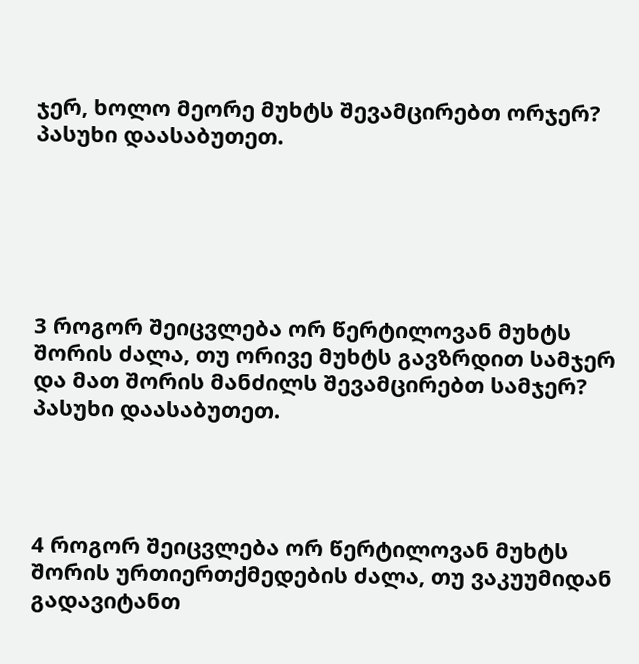ჯერ, ხოლო მეორე მუხტს შევამცირებთ ორჯერ? პასუხი დაასაბუთეთ.






3 როგორ შეიცვლება ორ წერტილოვან მუხტს შორის ძალა, თუ ორივე მუხტს გავზრდით სამჯერ და მათ შორის მანძილს შევამცირებთ სამჯერ? პასუხი დაასაბუთეთ.




4 როგორ შეიცვლება ორ წერტილოვან მუხტს შორის ურთიერთქმედების ძალა, თუ ვაკუუმიდან გადავიტანთ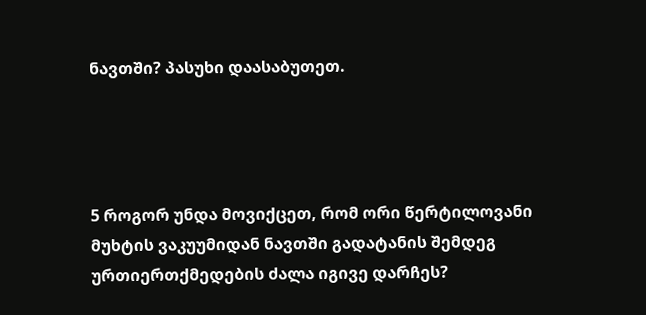ნავთში? პასუხი დაასაბუთეთ.




5 როგორ უნდა მოვიქცეთ, რომ ორი წერტილოვანი მუხტის ვაკუუმიდან ნავთში გადატანის შემდეგ ურთიერთქმედების ძალა იგივე დარჩეს?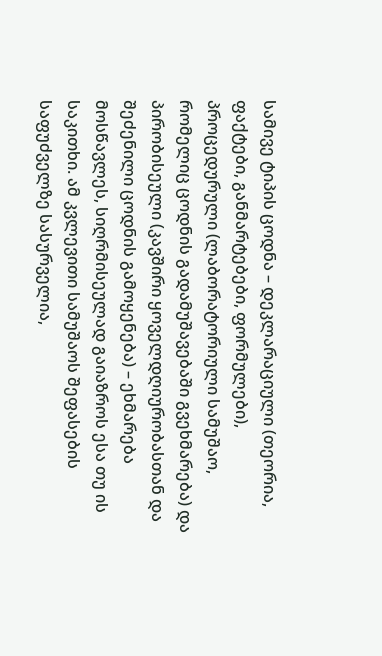სამივე ტიპის ცოდნა – დეკლარაციული (თეორია, ფაქტები, განმარტებები, ფორმულები), პროცედურული (ლაბორატორიული სამუშაო, რომელიც ცოდნის გადამუშავებაში გვეხმარება) და პირობისეული (კავშირი ყოველდღიურობასთან და შეძენილი ცოდნის გამოყენება) – ეხმარება მოსწავლეს, სიღრმისეულად გაიაზროს ესა თუ ის საკითხი. ამ კვლევითი სამუშაოს შეფასების საფუძველზე სასურველია,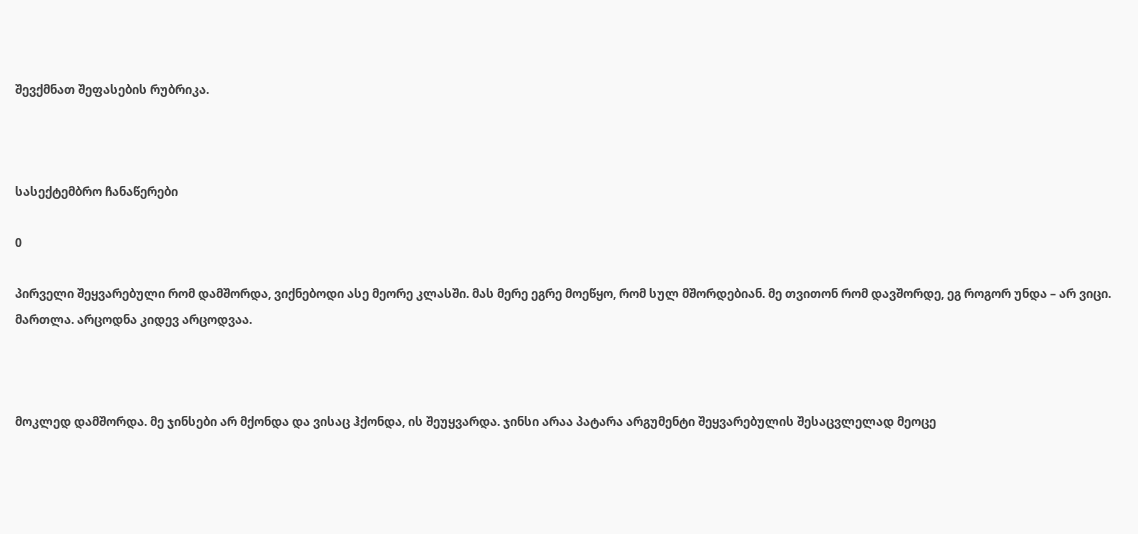შევქმნათ შეფასების რუბრიკა.



სასექტემბრო ჩანაწერები

0

პირველი შეყვარებული რომ დამშორდა, ვიქნებოდი ასე მეორე კლასში. მას მერე ეგრე მოეწყო, რომ სულ მშორდებიან. მე თვითონ რომ დავშორდე, ეგ როგორ უნდა – არ ვიცი. მართლა. არცოდნა კიდევ არცოდვაა.



მოკლედ დამშორდა. მე ჯინსები არ მქონდა და ვისაც ჰქონდა, ის შეუყვარდა. ჯინსი არაა პატარა არგუმენტი შეყვარებულის შესაცვლელად მეოცე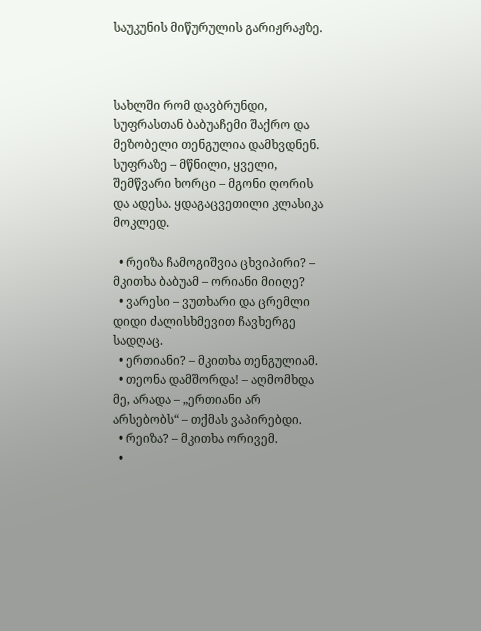საუკუნის მიწურულის გარიჟრაჟზე.



სახლში რომ დავბრუნდი, სუფრასთან ბაბუაჩემი შაქრო და მეზობელი თენგულია დამხვდნენ. სუფრაზე – მწნილი, ყველი, შემწვარი ხორცი – მგონი ღორის და ადესა. ყდაგაცვეთილი კლასიკა მოკლედ.

  • რეიზა ჩამოგიშვია ცხვიპირი? – მკითხა ბაბუამ – ორიანი მიიღე?
  • ვარესი – ვუთხარი და ცრემლი დიდი ძალისხმევით ჩავხერგე სადღაც.
  • ერთიანი? – მკითხა თენგულიამ.
  • თეონა დამშორდა! – აღმომხდა მე, არადა – „ერთიანი არ არსებობს“ – თქმას ვაპირებდი.
  • რეიზა? – მკითხა ორივემ.
  •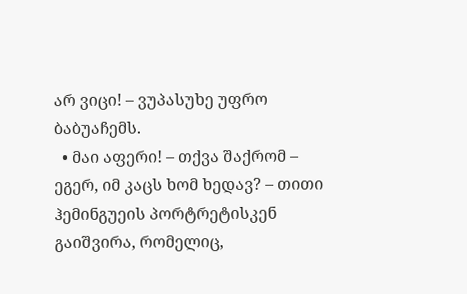არ ვიცი! – ვუპასუხე უფრო ბაბუაჩემს.
  • მაი აფერი! – თქვა შაქრომ – ეგერ, იმ კაცს ხომ ხედავ? – თითი ჰემინგუეის პორტრეტისკენ გაიშვირა, რომელიც,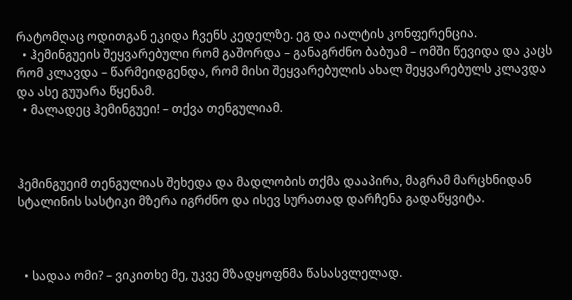რატომღაც ოდითგან ეკიდა ჩვენს კედელზე. ეგ და იალტის კონფერენცია.
  • ჰემინგუეის შეყვარებული რომ გაშორდა – განაგრძნო ბაბუამ – ომში წევიდა და კაცს რომ კლავდა – წარმეიდგენდა, რომ მისი შეყვარებულის ახალ შეყვარებულს კლავდა და ასე გუუარა წყენამ.
  • მალადეც ჰემინგუეი! – თქვა თენგულიამ.



ჰემინგუეიმ თენგულიას შეხედა და მადლობის თქმა დააპირა, მაგრამ მარცხნიდან სტალინის სასტიკი მზერა იგრძნო და ისევ სურათად დარჩენა გადაწყვიტა.



  • სადაა ომი? – ვიკითხე მე, უკვე მზადყოფნმა წასასვლელად.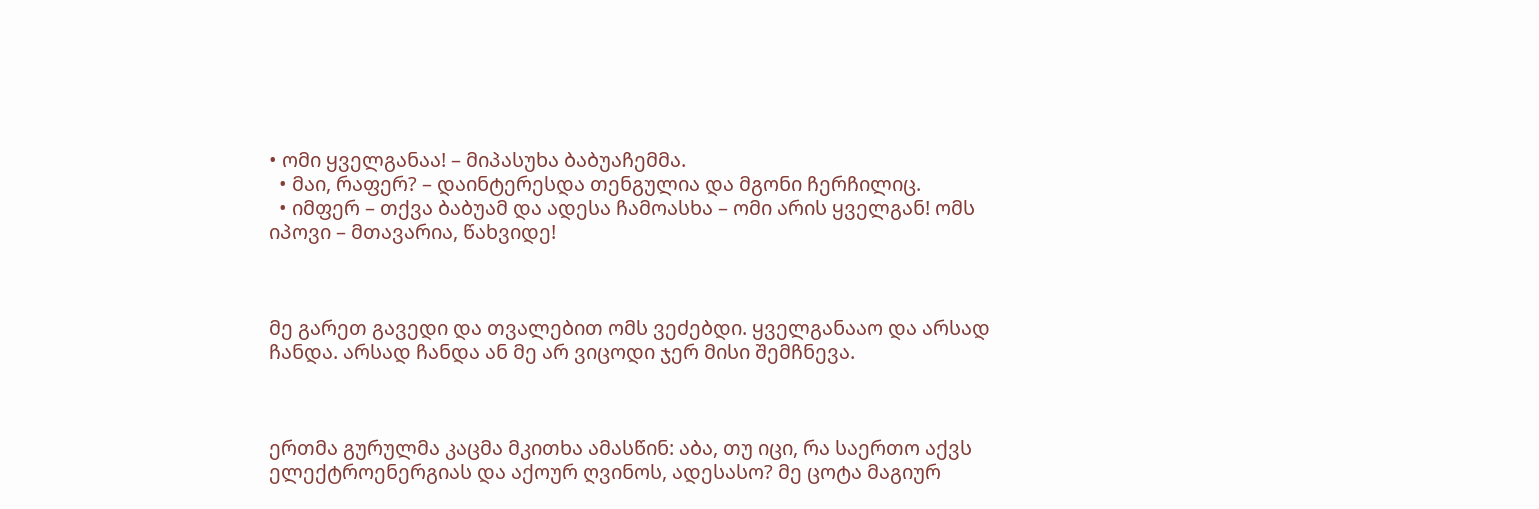• ომი ყველგანაა! – მიპასუხა ბაბუაჩემმა.
  • მაი, რაფერ? – დაინტერესდა თენგულია და მგონი ჩერჩილიც.
  • იმფერ – თქვა ბაბუამ და ადესა ჩამოასხა – ომი არის ყველგან! ომს იპოვი – მთავარია, წახვიდე!



მე გარეთ გავედი და თვალებით ომს ვეძებდი. ყველგანააო და არსად ჩანდა. არსად ჩანდა ან მე არ ვიცოდი ჯერ მისი შემჩნევა.



ერთმა გურულმა კაცმა მკითხა ამასწინ: აბა, თუ იცი, რა საერთო აქვს ელექტროენერგიას და აქოურ ღვინოს, ადესასო? მე ცოტა მაგიურ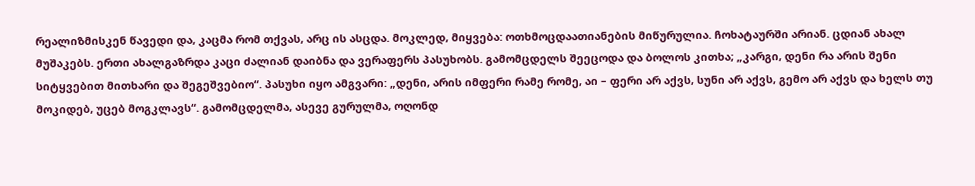რეალიზმისკენ წავედი და, კაცმა რომ თქვას, არც ის ასცდა. მოკლედ, მიყვება: ოთხმოცდაათიანების მიწურულია. ჩოხატაურში არიან. ცდიან ახალ მუშაკებს. ერთი ახალგაზრდა კაცი ძალიან დაიბნა და ვერაფერს პასუხობს. გამომცდელს შეეცოდა და ბოლოს კითხა; „კარგი, დენი რა არის შენი სიტყვებით მითხარი და შეგეშვებიო“. პასუხი იყო ამგვარი: „დენი, არის იმფერი რამე რომე, აი – ფერი არ აქვს, სუნი არ აქვს, გემო არ აქვს და ხელს თუ მოკიდებ, უცებ მოგკლავს“. გამომცდელმა, ასევე გურულმა, ოღონდ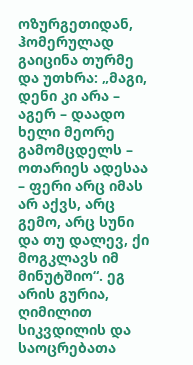ოზურგეთიდან, ჰომერულად გაიცინა თურმე და უთხრა: „მაგი, დენი კი არა – აგერ – დაადო ხელი მეორე გამომცდელს – ოთარიეს ადესაა – ფერი არც იმას არ აქვს, არც გემო, არც სუნი და თუ დალევ, ქი მოგკლავს იმ მინუტშიო“. ეგ არის გურია, ღიმილით სიკვდილის და საოცრებათა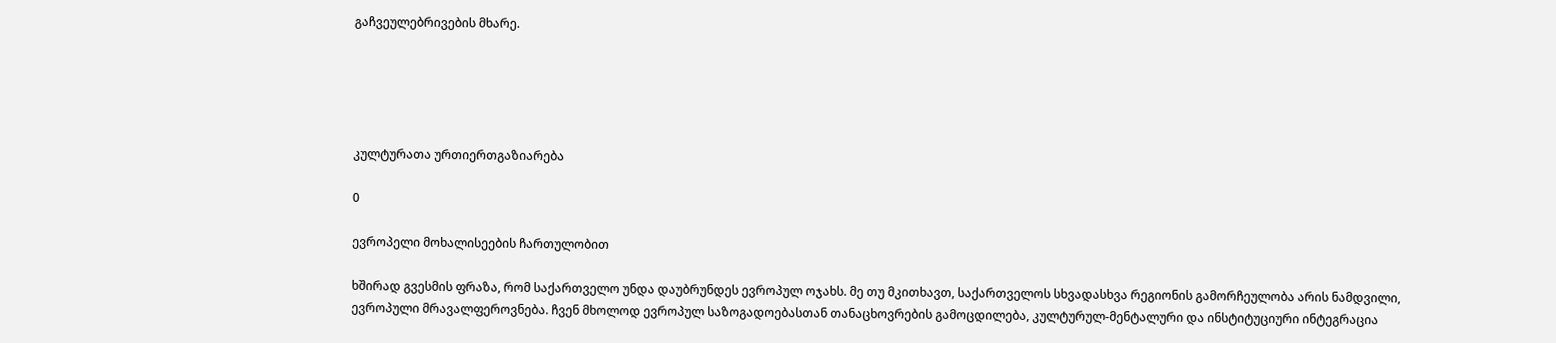გაჩვეულებრივების მხარე.





კულტურათა ურთიერთგაზიარება

0

ევროპელი მოხალისეების ჩართულობით

ხშირად გვესმის ფრაზა, რომ საქართველო უნდა დაუბრუნდეს ევროპულ ოჯახს. მე თუ მკითხავთ, საქართველოს სხვადასხვა რეგიონის გამორჩეულობა არის ნამდვილი, ევროპული მრავალფეროვნება. ჩვენ მხოლოდ ევროპულ საზოგადოებასთან თანაცხოვრების გამოცდილება, კულტურულ-მენტალური და ინსტიტუციური ინტეგრაცია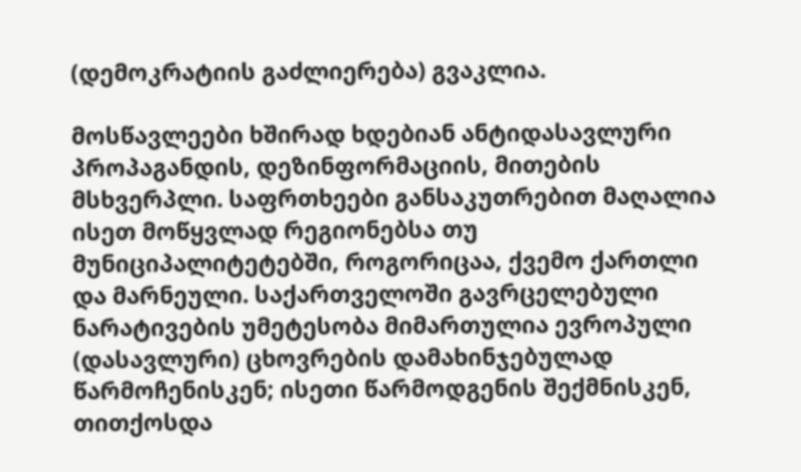(დემოკრატიის გაძლიერება) გვაკლია.

მოსწავლეები ხშირად ხდებიან ანტიდასავლური პროპაგანდის, დეზინფორმაციის, მითების მსხვერპლი. საფრთხეები განსაკუთრებით მაღალია ისეთ მოწყვლად რეგიონებსა თუ მუნიციპალიტეტებში, როგორიცაა, ქვემო ქართლი და მარნეული. საქართველოში გავრცელებული ნარატივების უმეტესობა მიმართულია ევროპული (დასავლური) ცხოვრების დამახინჯებულად წარმოჩენისკენ; ისეთი წარმოდგენის შექმნისკენ, თითქოსდა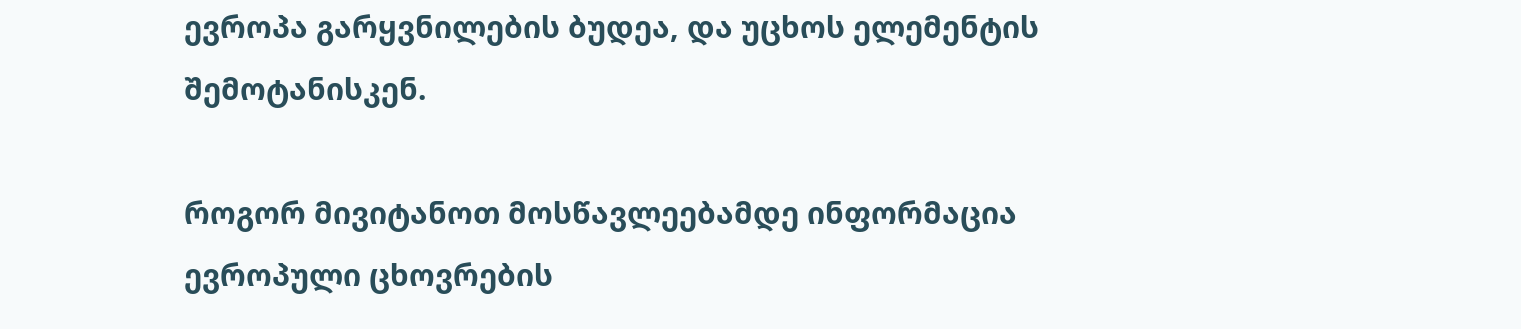ევროპა გარყვნილების ბუდეა, და უცხოს ელემენტის შემოტანისკენ.

როგორ მივიტანოთ მოსწავლეებამდე ინფორმაცია ევროპული ცხოვრების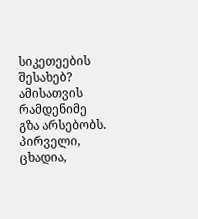სიკეთეების შესახებ? ამისათვის რამდენიმე გზა არსებობს. პირველი, ცხადია,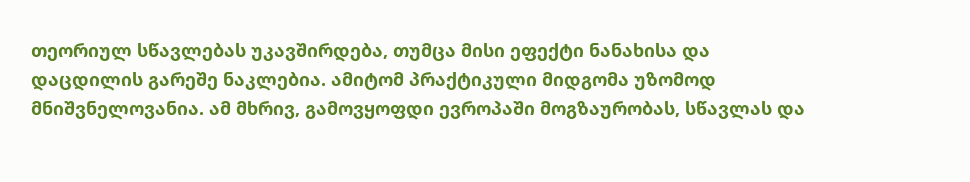თეორიულ სწავლებას უკავშირდება, თუმცა მისი ეფექტი ნანახისა და დაცდილის გარეშე ნაკლებია. ამიტომ პრაქტიკული მიდგომა უზომოდ მნიშვნელოვანია. ამ მხრივ, გამოვყოფდი ევროპაში მოგზაურობას, სწავლას და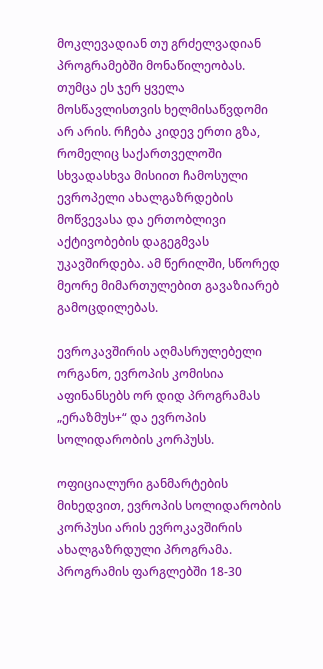მოკლევადიან თუ გრძელვადიან პროგრამებში მონაწილეობას. თუმცა ეს ჯერ ყველა მოსწავლისთვის ხელმისაწვდომი არ არის. რჩება კიდევ ერთი გზა, რომელიც საქართველოში სხვადასხვა მისიით ჩამოსული ევროპელი ახალგაზრდების მოწვევასა და ერთობლივი აქტივობების დაგეგმვას უკავშირდება. ამ წერილში, სწორედ მეორე მიმართულებით გავაზიარებ გამოცდილებას.

ევროკავშირის აღმასრულებელი ორგანო, ევროპის კომისია აფინანსებს ორ დიდ პროგრამას „ერაზმუს+“ და ევროპის სოლიდარობის კორპუსს.

ოფიციალური განმარტების მიხედვით, ევროპის სოლიდარობის კორპუსი არის ევროკავშირის ახალგაზრდული პროგრამა. პროგრამის ფარგლებში 18-30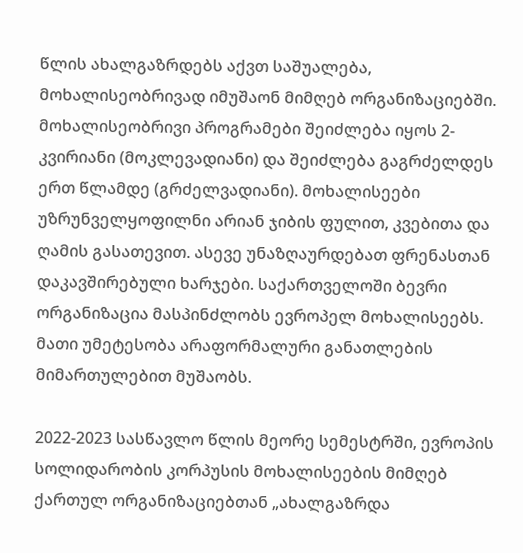წლის ახალგაზრდებს აქვთ საშუალება, მოხალისეობრივად იმუშაონ მიმღებ ორგანიზაციებში. მოხალისეობრივი პროგრამები შეიძლება იყოს 2-კვირიანი (მოკლევადიანი) და შეიძლება გაგრძელდეს ერთ წლამდე (გრძელვადიანი). მოხალისეები უზრუნველყოფილნი არიან ჯიბის ფულით, კვებითა და ღამის გასათევით. ასევე უნაზღაურდებათ ფრენასთან დაკავშირებული ხარჯები. საქართველოში ბევრი ორგანიზაცია მასპინძლობს ევროპელ მოხალისეებს. მათი უმეტესობა არაფორმალური განათლების მიმართულებით მუშაობს.

2022-2023 სასწავლო წლის მეორე სემესტრში, ევროპის სოლიდარობის კორპუსის მოხალისეების მიმღებ ქართულ ორგანიზაციებთან „ახალგაზრდა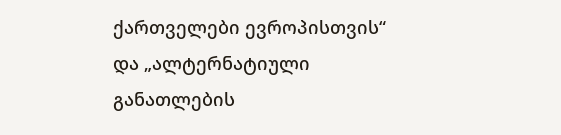ქართველები ევროპისთვის“ და „ალტერნატიული განათლების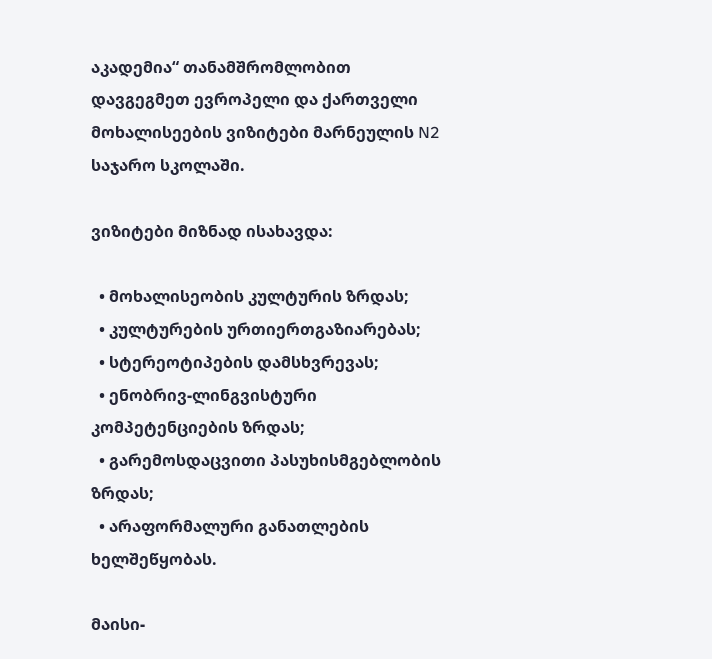აკადემია“ თანამშრომლობით დავგეგმეთ ევროპელი და ქართველი მოხალისეების ვიზიტები მარნეულის N2 საჯარო სკოლაში.

ვიზიტები მიზნად ისახავდა:

  • მოხალისეობის კულტურის ზრდას;
  • კულტურების ურთიერთგაზიარებას;
  • სტერეოტიპების დამსხვრევას;
  • ენობრივ-ლინგვისტური კომპეტენციების ზრდას;
  • გარემოსდაცვითი პასუხისმგებლობის ზრდას;
  • არაფორმალური განათლების ხელშეწყობას.

მაისი-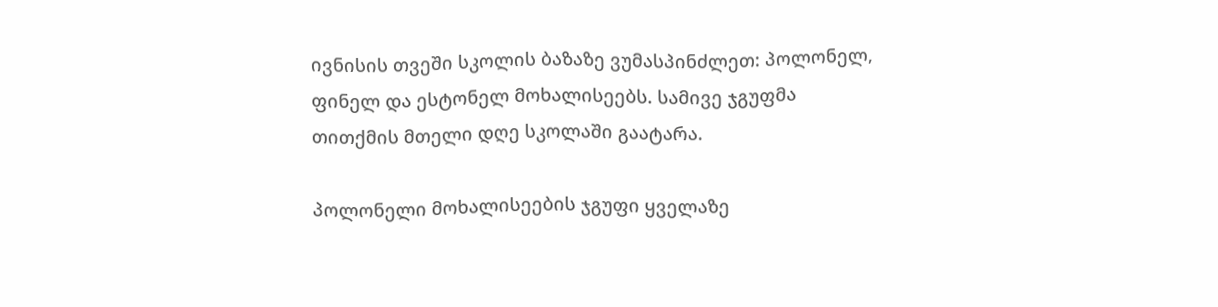ივნისის თვეში სკოლის ბაზაზე ვუმასპინძლეთ: პოლონელ, ფინელ და ესტონელ მოხალისეებს. სამივე ჯგუფმა თითქმის მთელი დღე სკოლაში გაატარა.

პოლონელი მოხალისეების ჯგუფი ყველაზე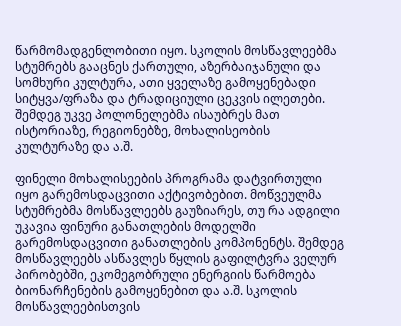წარმომადგენლობითი იყო. სკოლის მოსწავლეებმა სტუმრებს გააცნეს ქართული, აზერბაიჯანული და სომხური კულტურა, ათი ყველაზე გამოყენებადი სიტყვა/ფრაზა და ტრადიციული ცეკვის ილეთები. შემდეგ უკვე პოლონელებმა ისაუბრეს მათ ისტორიაზე, რეგიონებზე, მოხალისეობის კულტურაზე და ა.შ.

ფინელი მოხალისეების პროგრამა დატვირთული იყო გარემოსდაცვითი აქტივობებით. მოწვეულმა სტუმრებმა მოსწავლეებს გაუზიარეს, თუ რა ადგილი უკავია ფინური განათლების მოდელში გარემოსდაცვითი განათლების კომპონენტს. შემდეგ მოსწავლეებს ასწავლეს წყლის გაფილტვრა ველურ პირობებში, ეკომეგობრული ენერგიის წარმოება ბიონარჩენების გამოყენებით და ა.შ. სკოლის მოსწავლეებისთვის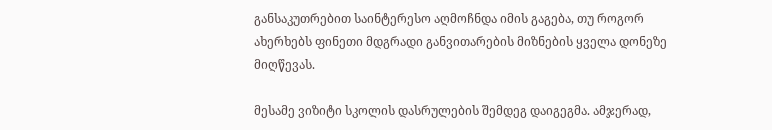განსაკუთრებით საინტერესო აღმოჩნდა იმის გაგება, თუ როგორ ახერხებს ფინეთი მდგრადი განვითარების მიზნების ყველა დონეზე მიღწევას.

მესამე ვიზიტი სკოლის დასრულების შემდეგ დაიგეგმა. ამჯერად,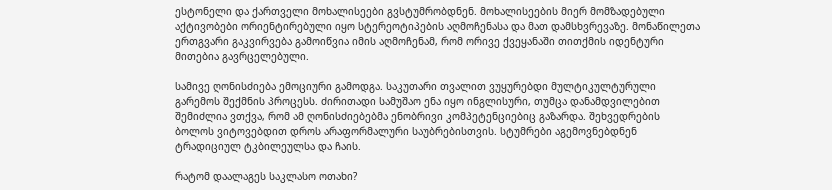ესტონელი და ქართველი მოხალისეები გვსტუმრობდნენ. მოხალისეების მიერ მომზადებული აქტივობები ორიენტირებული იყო სტერეოტიპების აღმოჩენასა და მათ დამსხვრევაზე. მონაწილეთა ერთგვარი გაკვირვება გამოიწვია იმის აღმოჩენამ, რომ ორივე ქვეყანაში თითქმის იდენტური მითებია გავრცელებული.

სამივე ღონისძიება ემოციური გამოდგა. საკუთარი თვალით ვუყურებდი მულტიკულტურული გარემოს შექმნის პროცესს. ძირითადი სამუშაო ენა იყო ინგლისური, თუმცა დანამდვილებით შემიძლია ვთქვა, რომ ამ ღონისძიებებმა ენობრივი კომპეტენციებიც გაზარდა. შეხვედრების ბოლოს ვიტოვებდით დროს არაფორმალური საუბრებისთვის. სტუმრები აგემოვნებდნენ ტრადიციულ ტკბილეულსა და ჩაის.

რატომ დაალაგეს საკლასო ოთახი?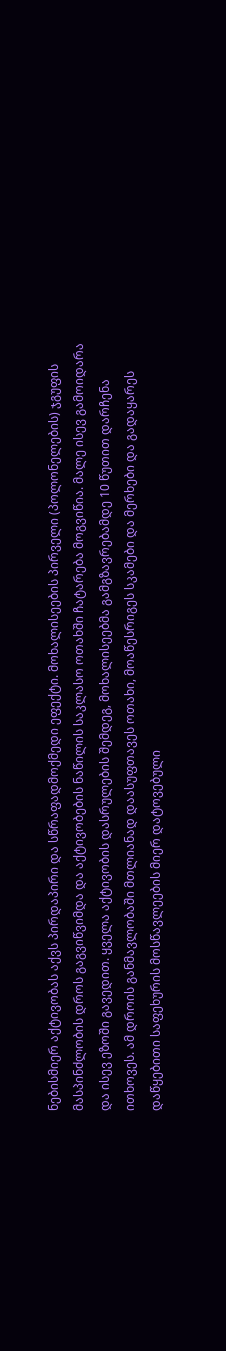ნებისმიერ აქტივობას აქვს პირდაპირი და სწრაფადმოქმედი ეფექტი. მოხალისეების პირველი (პოლონელების) ჯგუფის მასპინძლობის დროს გაგვიწვიმდა და აქტივობების ნაწილის საკლასო ოთახში ჩატარება მოგვიწია. მალე ისევ გამოიდარა და ისევ ეზოში გავედით. ყველა აქტივობის დასრულების შემდეგ, მოხალისეებმა გამგზავრებამდე 10 წუთით დარჩენა ითხოვეს. ამ დროის განმავლობაში მთლიანად დაასუფთავეს ოთახი, მოაწესრიგეს სკამები და მერხები და გადაყარეს დაწყებითი საფეხურის მოსწავლეების მიერ დატოვებული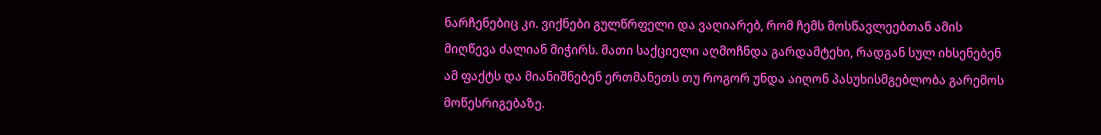ნარჩენებიც კი. ვიქნები გულწრფელი და ვაღიარებ, რომ ჩემს მოსწავლეებთან ამის მიღწევა ძალიან მიჭირს. მათი საქციელი აღმოჩნდა გარდამტეხი, რადგან სულ იხსენებენ ამ ფაქტს და მიანიშნებენ ერთმანეთს თუ როგორ უნდა აიღონ პასუხისმგებლობა გარემოს მოწესრიგებაზე.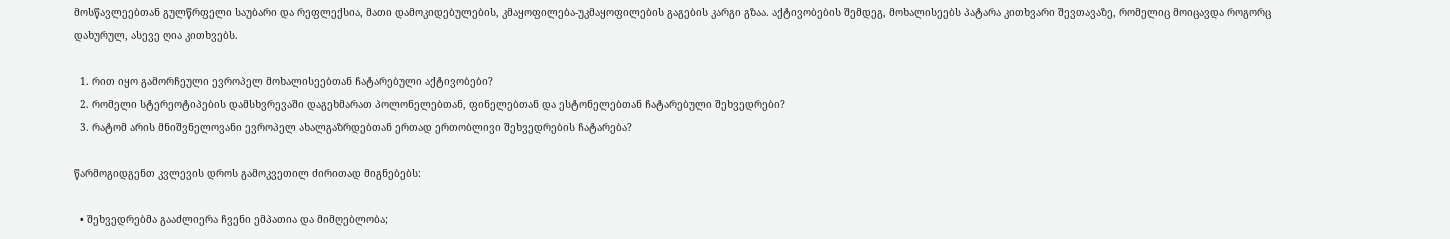მოსწავლეებთან გულწრფელი საუბარი და რეფლექსია, მათი დამოკიდებულების, კმაყოფილება-უკმაყოფილების გაგების კარგი გზაა. აქტივობების შემდეგ, მოხალისეებს პატარა კითხვარი შევთავაზე, რომელიც მოიცავდა როგორც დახურულ, ასევე ღია კითხვებს.

  1. რით იყო გამორჩეული ევროპელ მოხალისეებთან ჩატარებული აქტივობები?
  2. რომელი სტერეოტიპების დამსხვრევაში დაგეხმარათ პოლონელებთან, ფინელებთან და ესტონელებთან ჩატარებული შეხვედრები?
  3. რატომ არის მნიშვნელოვანი ევროპელ ახალგაზრდებთან ერთად ერთობლივი შეხვედრების ჩატარება?

წარმოგიდგენთ კვლევის დროს გამოკვეთილ ძირითად მიგნებებს:

  • შეხვედრებმა გააძლიერა ჩვენი ემპათია და მიმღებლობა;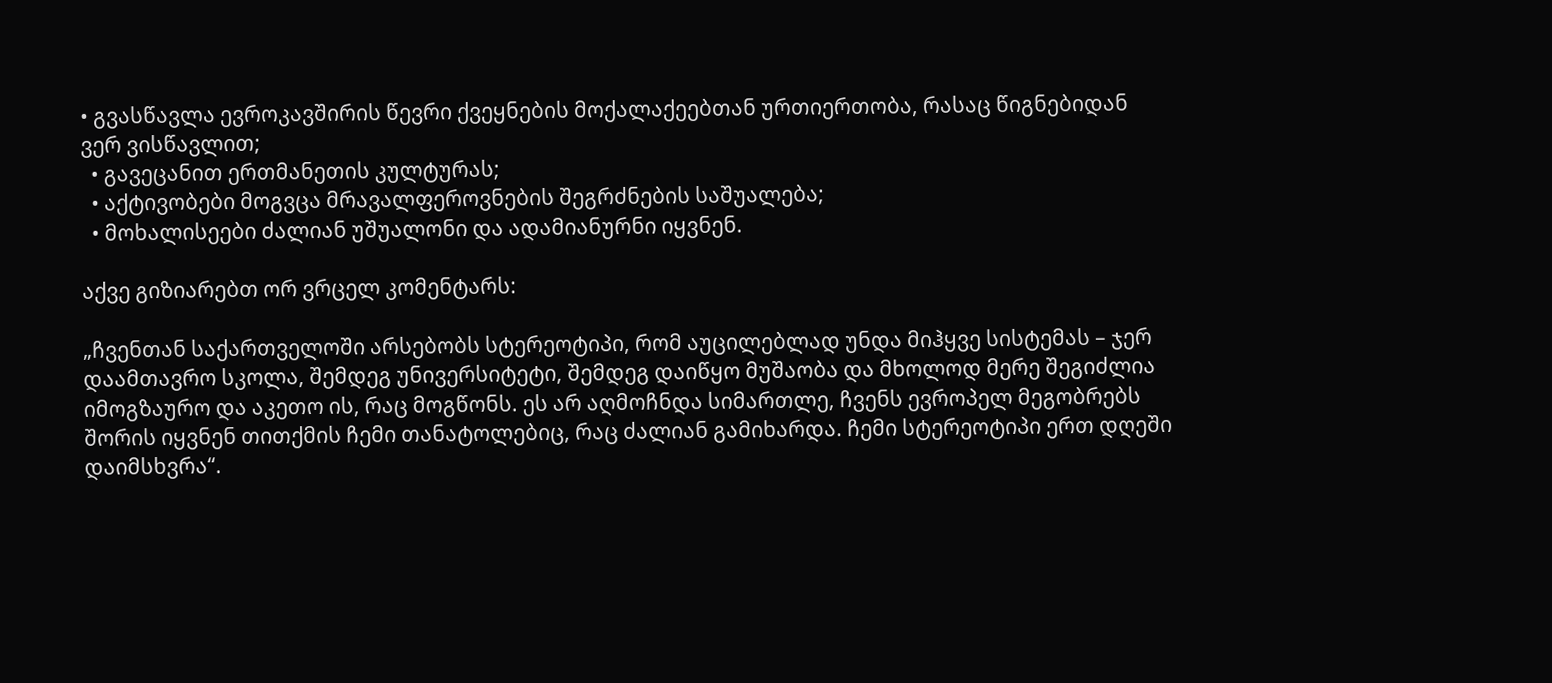• გვასწავლა ევროკავშირის წევრი ქვეყნების მოქალაქეებთან ურთიერთობა, რასაც წიგნებიდან ვერ ვისწავლით;
  • გავეცანით ერთმანეთის კულტურას;
  • აქტივობები მოგვცა მრავალფეროვნების შეგრძნების საშუალება;
  • მოხალისეები ძალიან უშუალონი და ადამიანურნი იყვნენ.

აქვე გიზიარებთ ორ ვრცელ კომენტარს:

„ჩვენთან საქართველოში არსებობს სტერეოტიპი, რომ აუცილებლად უნდა მიჰყვე სისტემას – ჯერ დაამთავრო სკოლა, შემდეგ უნივერსიტეტი, შემდეგ დაიწყო მუშაობა და მხოლოდ მერე შეგიძლია იმოგზაურო და აკეთო ის, რაც მოგწონს. ეს არ აღმოჩნდა სიმართლე, ჩვენს ევროპელ მეგობრებს შორის იყვნენ თითქმის ჩემი თანატოლებიც, რაც ძალიან გამიხარდა. ჩემი სტერეოტიპი ერთ დღეში დაიმსხვრა“.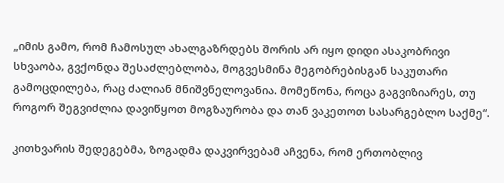„იმის გამო, რომ ჩამოსულ ახალგაზრდებს შორის არ იყო დიდი ასაკობრივი სხვაობა, გვქონდა შესაძლებლობა, მოგვესმინა მეგობრებისგან საკუთარი გამოცდილება, რაც ძალიან მნიშვნელოვანია. მომეწონა, როცა გაგვიზიარეს, თუ როგორ შეგვიძლია დავიწყოთ მოგზაურობა და თან ვაკეთოთ სასარგებლო საქმე“.

კითხვარის შედეგებმა, ზოგადმა დაკვირვებამ აჩვენა, რომ ერთობლივ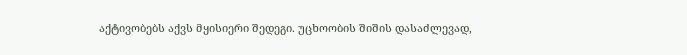აქტივობებს აქვს მყისიერი შედეგი. უცხოობის შიშის დასაძლევად,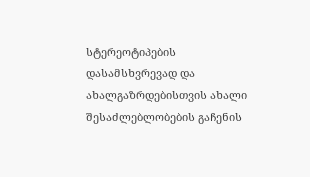სტერეოტიპების დასამსხვრევად და ახალგაზრდებისთვის ახალი შესაძლებლობების გაჩენის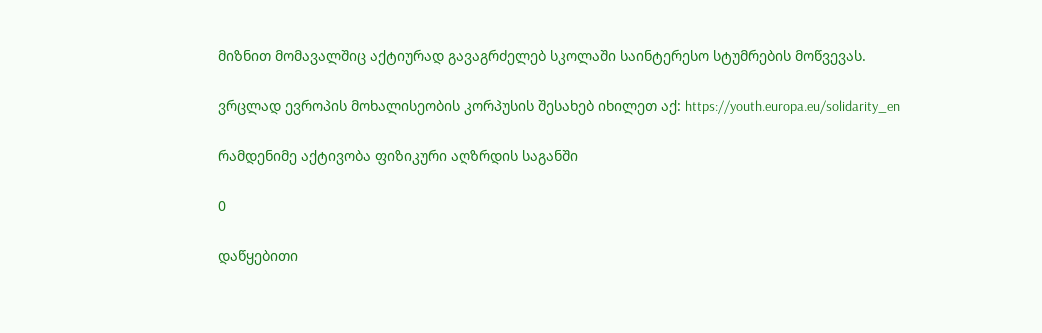მიზნით მომავალშიც აქტიურად გავაგრძელებ სკოლაში საინტერესო სტუმრების მოწვევას.

ვრცლად ევროპის მოხალისეობის კორპუსის შესახებ იხილეთ აქ: https://youth.europa.eu/solidarity_en

რამდენიმე აქტივობა ფიზიკური აღზრდის საგანში

0

დაწყებითი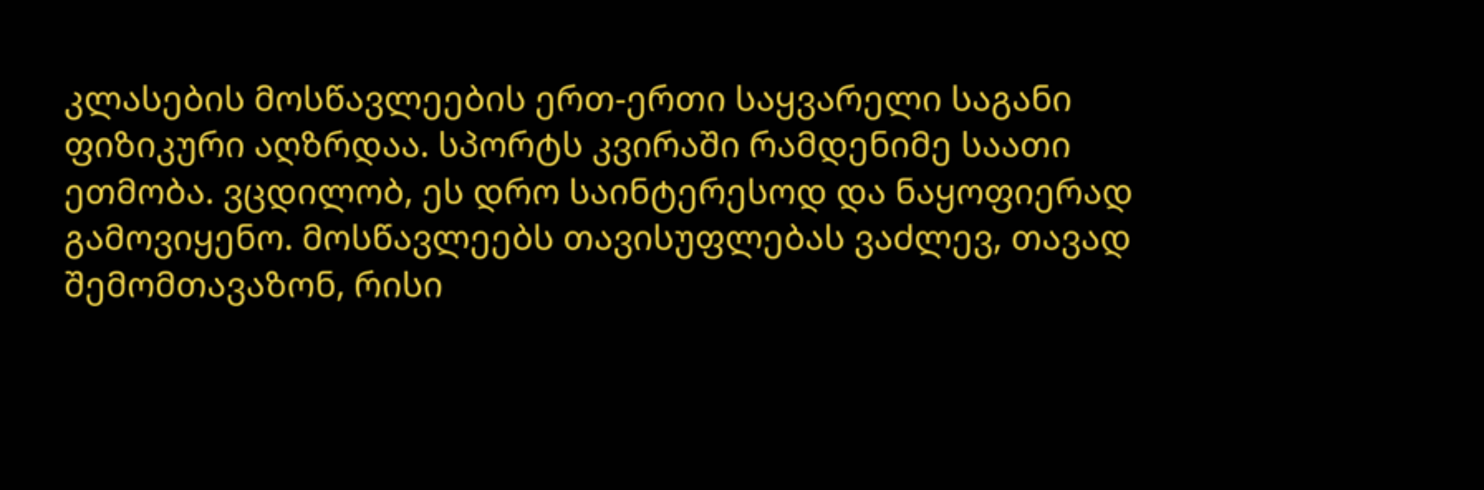კლასების მოსწავლეების ერთ-ერთი საყვარელი საგანი ფიზიკური აღზრდაა. სპორტს კვირაში რამდენიმე საათი ეთმობა. ვცდილობ, ეს დრო საინტერესოდ და ნაყოფიერად გამოვიყენო. მოსწავლეებს თავისუფლებას ვაძლევ, თავად შემომთავაზონ, რისი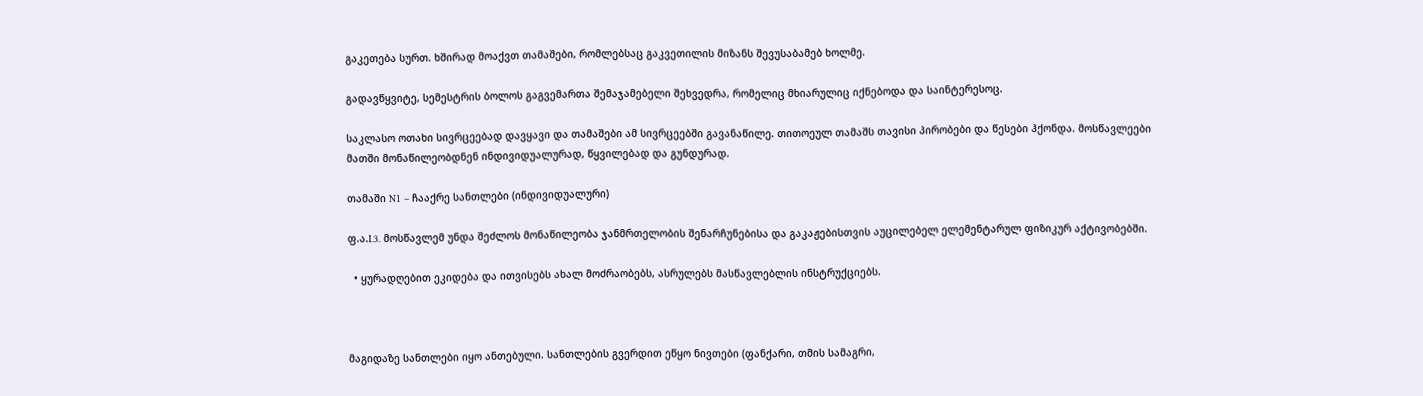გაკეთება სურთ. ხშირად მოაქვთ თამაშები, რომლებსაც გაკვეთილის მიზანს შევუსაბამებ ხოლმე.

გადავწყვიტე, სემესტრის ბოლოს გაგვემართა შემაჯამებელი შეხვედრა, რომელიც მხიარულიც იქნებოდა და საინტერესოც.

საკლასო ოთახი სივრცეებად დავყავი და თამაშები ამ სივრცეებში გავანაწილე. თითოეულ თამაშს თავისი პირობები და წესები ჰქონდა. მოსწავლეები მათში მონაწილეობდნენ ინდივიდუალურად, წყვილებად და გუნდურად.

თამაში N1 – ჩააქრე სანთლები (ინდივიდუალური)

ფ.ა.I.3. მოსწავლემ უნდა შეძლოს მონაწილეობა ჯანმრთელობის შენარჩუნებისა და გაკაჟებისთვის აუცილებელ ელემენტარულ ფიზიკურ აქტივობებში.

  • ყურადღებით ეკიდება და ითვისებს ახალ მოძრაობებს, ასრულებს მასწავლებლის ინსტრუქციებს.



მაგიდაზე სანთლები იყო ანთებული. სანთლების გვერდით ეწყო ნივთები (ფანქარი, თმის სამაგრი,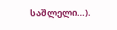საშლელი…).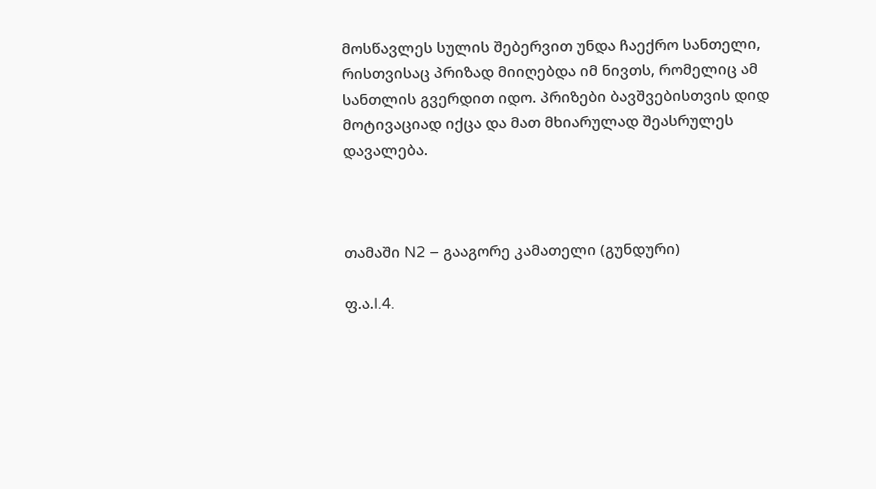მოსწავლეს სულის შებერვით უნდა ჩაექრო სანთელი, რისთვისაც პრიზად მიიღებდა იმ ნივთს, რომელიც ამ სანთლის გვერდით იდო. პრიზები ბავშვებისთვის დიდ მოტივაციად იქცა და მათ მხიარულად შეასრულეს დავალება.



თამაში N2 – გააგორე კამათელი (გუნდური)

ფ.ა.I.4.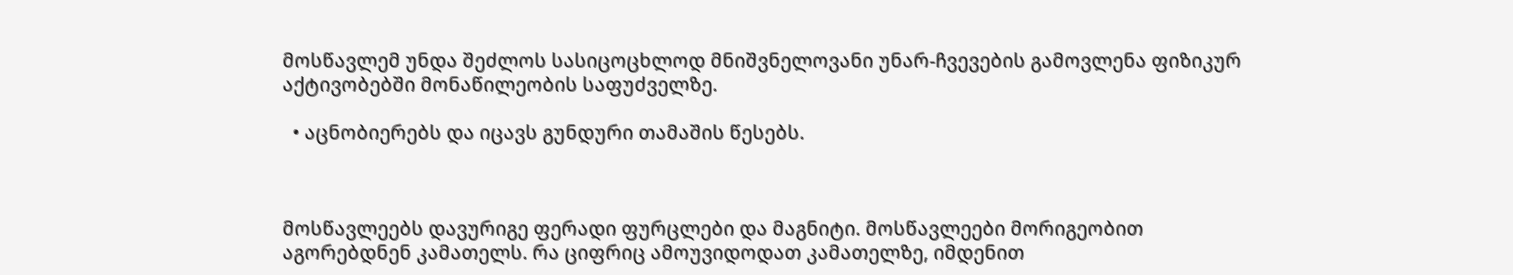მოსწავლემ უნდა შეძლოს სასიცოცხლოდ მნიშვნელოვანი უნარ-ჩვევების გამოვლენა ფიზიკურ აქტივობებში მონაწილეობის საფუძველზე.

  • აცნობიერებს და იცავს გუნდური თამაშის წესებს.



მოსწავლეებს დავურიგე ფერადი ფურცლები და მაგნიტი. მოსწავლეები მორიგეობით აგორებდნენ კამათელს. რა ციფრიც ამოუვიდოდათ კამათელზე, იმდენით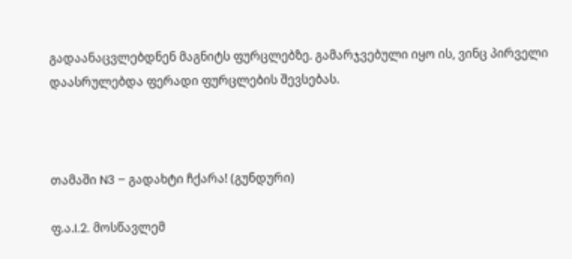გადაანაცვლებდნენ მაგნიტს ფურცლებზე. გამარჯვებული იყო ის, ვინც პირველი დაასრულებდა ფერადი ფურცლების შევსებას.



თამაში N3 – გადახტი ჩქარა! (გუნდური)

ფ.ა.I.2. მოსწავლემ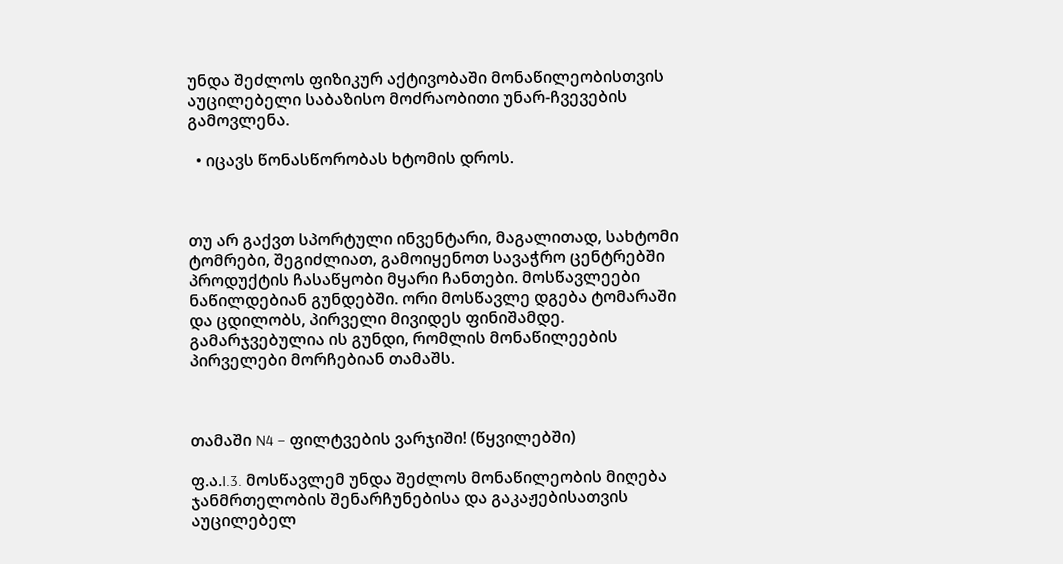უნდა შეძლოს ფიზიკურ აქტივობაში მონაწილეობისთვის აუცილებელი საბაზისო მოძრაობითი უნარ-ჩვევების გამოვლენა.

  • იცავს წონასწორობას ხტომის დროს.



თუ არ გაქვთ სპორტული ინვენტარი, მაგალითად, სახტომი ტომრები, შეგიძლიათ, გამოიყენოთ სავაჭრო ცენტრებში პროდუქტის ჩასაწყობი მყარი ჩანთები. მოსწავლეები ნაწილდებიან გუნდებში. ორი მოსწავლე დგება ტომარაში და ცდილობს, პირველი მივიდეს ფინიშამდე. გამარჯვებულია ის გუნდი, რომლის მონაწილეების პირველები მორჩებიან თამაშს.



თამაში N4 – ფილტვების ვარჯიში! (წყვილებში)

ფ.ა.I.3. მოსწავლემ უნდა შეძლოს მონაწილეობის მიღება ჯანმრთელობის შენარჩუნებისა და გაკაჟებისათვის აუცილებელ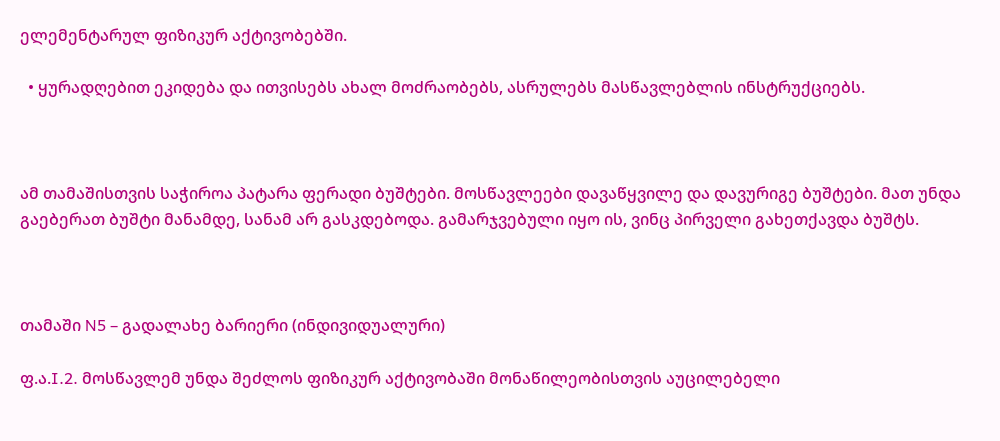ელემენტარულ ფიზიკურ აქტივობებში.

  • ყურადღებით ეკიდება და ითვისებს ახალ მოძრაობებს, ასრულებს მასწავლებლის ინსტრუქციებს.



ამ თამაშისთვის საჭიროა პატარა ფერადი ბუშტები. მოსწავლეები დავაწყვილე და დავურიგე ბუშტები. მათ უნდა გაებერათ ბუშტი მანამდე, სანამ არ გასკდებოდა. გამარჯვებული იყო ის, ვინც პირველი გახეთქავდა ბუშტს.



თამაში N5 – გადალახე ბარიერი (ინდივიდუალური)

ფ.ა.I.2. მოსწავლემ უნდა შეძლოს ფიზიკურ აქტივობაში მონაწილეობისთვის აუცილებელი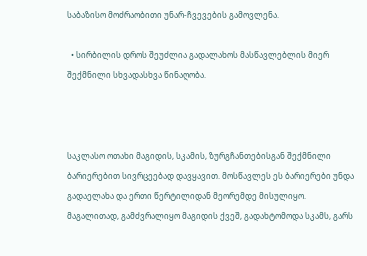საბაზისო მოძრაობითი უნარ-ჩვევების გამოვლენა.

  • სირბილის დროს შეუძლია გადალახოს მასწავლებლის მიერ შექმნილი სხვადასხვა წინაღობა.



საკლასო ოთახი მაგიდის, სკამის, ზურგჩანთებისგან შექმნილი ბარიერებით სივრცეებად დავყავით. მოსწავლეს ეს ბარიერები უნდა გადაელახა და ერთი წერტილიდან მეორემდე მისულიყო. მაგალითად, გამძვრალიყო მაგიდის ქვეშ, გადახტომოდა სკამს, გარს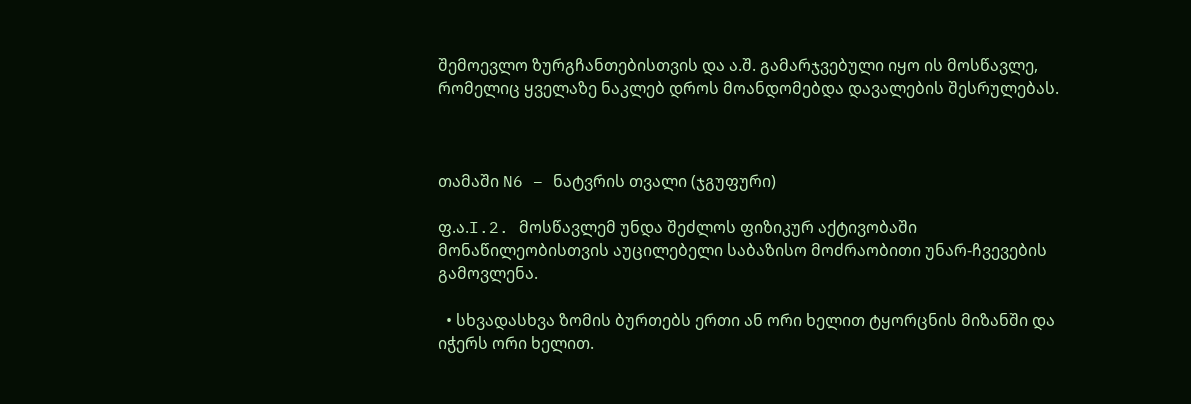შემოევლო ზურგჩანთებისთვის და ა.შ. გამარჯვებული იყო ის მოსწავლე, რომელიც ყველაზე ნაკლებ დროს მოანდომებდა დავალების შესრულებას.



თამაში N6 – ნატვრის თვალი (ჯგუფური)

ფ.ა.I.2. მოსწავლემ უნდა შეძლოს ფიზიკურ აქტივობაში მონაწილეობისთვის აუცილებელი საბაზისო მოძრაობითი უნარ-ჩვევების გამოვლენა.

  • სხვადასხვა ზომის ბურთებს ერთი ან ორი ხელით ტყორცნის მიზანში და იჭერს ორი ხელით.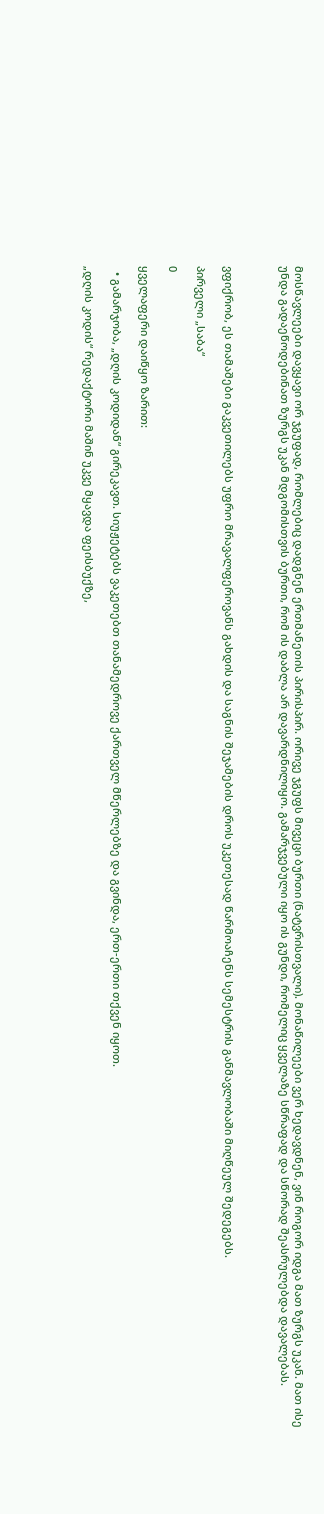მოსწავლეები დავყავი ორ ჯგუფად, რომლებიც დადგნენ ერთმანეთის პირისპირ. ორივე ჯგუფს მივეცი ბურთი (ნატვრისთვალი). მონაწილეები ვერ ხედავდნენ, ვინ როგორ იდგა მათ ზურგს უკან. მათ ისე უნდა გადაეწოდებინათ ზურგს უკან მდგომისთვის ბურთი, რომ ის დაბლა არ დავარდნილიყო. გამარჯვებული იყო ის გუნდი, რომელიც ყველაზე სწრაფად და სწორად შეასრულებდა დავალებას.



ვფიქრობ, ეს თამაშები გაკვეთილებს უფრო მრავალფეროვანს გახდის და საგნის შეჯამების დროს უკეთესად წარმოაჩენს სემესტრის განმავლობაში მიღწეულ შედეგებს.

პირველი „საბა“

0

ყველაფერი დაიწყო ზარით:

  • გამარჯობა, „დღის კოდიდან“ გირეკავთ. სიუჟეტებს ვაკეთებთ თანამედროვე ქართველ მწერლებზე და გვინდა, ერთ-ერთი თქვენ იყოთ.

„დღის კოდის“ რედაქტორი მაშინ უკვე მყავდა ფეისბუქზე,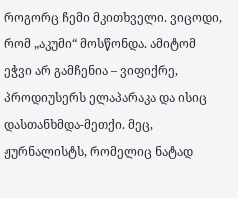როგორც ჩემი მკითხველი. ვიცოდი, რომ „აკუმი“ მოსწონდა. ამიტომ ეჭვი არ გამჩენია – ვიფიქრე, პროდიუსერს ელაპარაკა და ისიც დასთანხმდა-მეთქი. მეც, ჟურნალისტს, რომელიც ნატად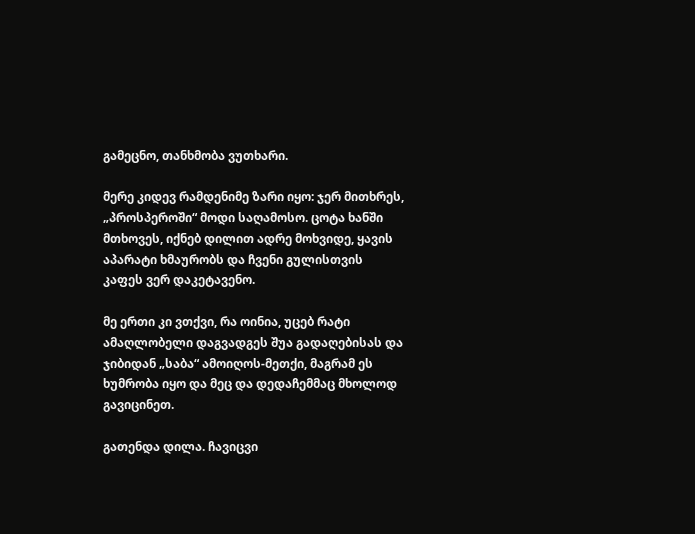გამეცნო, თანხმობა ვუთხარი.

მერე კიდევ რამდენიმე ზარი იყო: ჯერ მითხრეს, „პროსპეროში“ მოდი საღამოსო. ცოტა ხანში მთხოვეს, იქნებ დილით ადრე მოხვიდე, ყავის აპარატი ხმაურობს და ჩვენი გულისთვის კაფეს ვერ დაკეტავენო.

მე ერთი კი ვთქვი, რა ოინია, უცებ რატი ამაღლობელი დაგვადგეს შუა გადაღებისას და ჯიბიდან „საბა“ ამოიღოს-მეთქი, მაგრამ ეს ხუმრობა იყო და მეც და დედაჩემმაც მხოლოდ გავიცინეთ.

გათენდა დილა. ჩავიცვი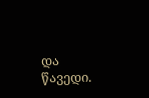და წავედი.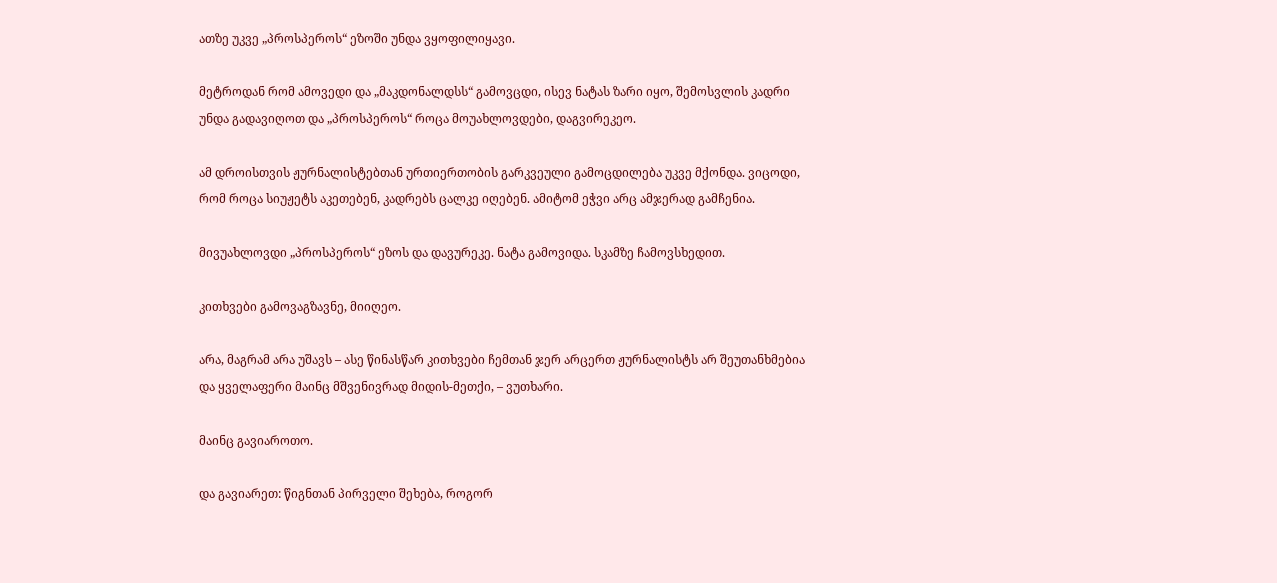ათზე უკვე „პროსპეროს“ ეზოში უნდა ვყოფილიყავი.

მეტროდან რომ ამოვედი და „მაკდონალდსს“ გამოვცდი, ისევ ნატას ზარი იყო, შემოსვლის კადრი უნდა გადავიღოთ და „პროსპეროს“ როცა მოუახლოვდები, დაგვირეკეო.

ამ დროისთვის ჟურნალისტებთან ურთიერთობის გარკვეული გამოცდილება უკვე მქონდა. ვიცოდი, რომ როცა სიუჟეტს აკეთებენ, კადრებს ცალკე იღებენ. ამიტომ ეჭვი არც ამჯერად გამჩენია.

მივუახლოვდი „პროსპეროს“ ეზოს და დავურეკე. ნატა გამოვიდა. სკამზე ჩამოვსხედით.

კითხვები გამოვაგზავნე, მიიღეო.

არა, მაგრამ არა უშავს – ასე წინასწარ კითხვები ჩემთან ჯერ არცერთ ჟურნალისტს არ შეუთანხმებია და ყველაფერი მაინც მშვენივრად მიდის-მეთქი, – ვუთხარი.

მაინც გავიაროთო.

და გავიარეთ: წიგნთან პირველი შეხება, როგორ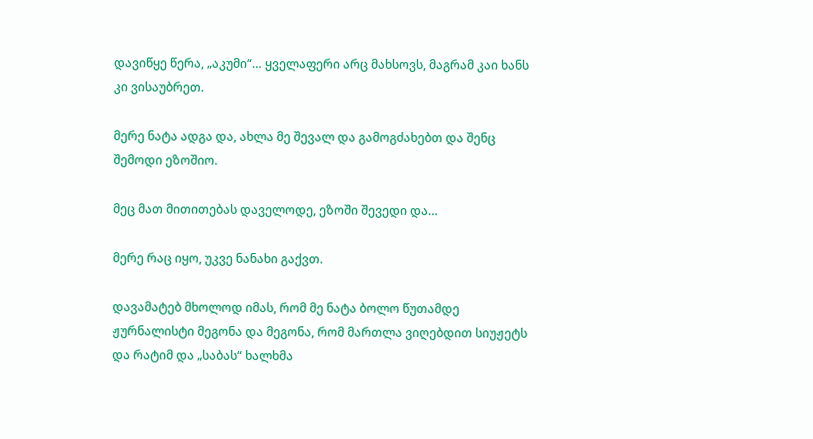დავიწყე წერა, „აკუმი“… ყველაფერი არც მახსოვს, მაგრამ კაი ხანს კი ვისაუბრეთ.

მერე ნატა ადგა და, ახლა მე შევალ და გამოგძახებთ და შენც შემოდი ეზოშიო.

მეც მათ მითითებას დაველოდე, ეზოში შევედი და…

მერე რაც იყო, უკვე ნანახი გაქვთ.

დავამატებ მხოლოდ იმას, რომ მე ნატა ბოლო წუთამდე ჟურნალისტი მეგონა და მეგონა, რომ მართლა ვიღებდით სიუჟეტს და რატიმ და „საბას“ ხალხმა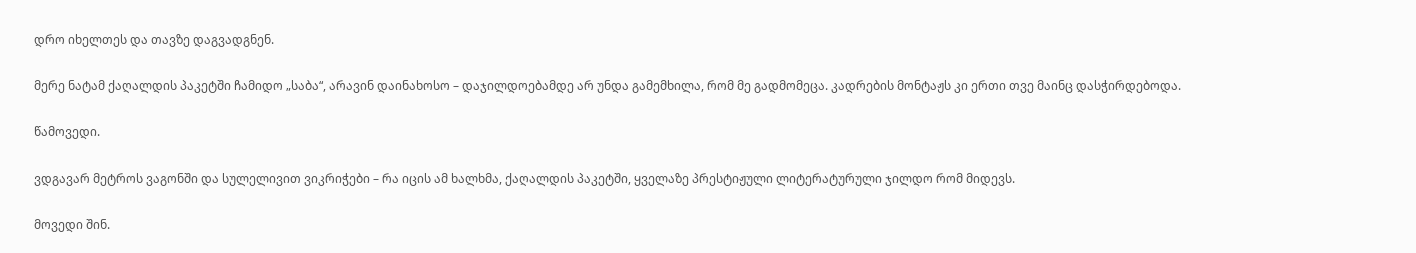დრო იხელთეს და თავზე დაგვადგნენ.

მერე ნატამ ქაღალდის პაკეტში ჩამიდო „საბა“, არავინ დაინახოსო – დაჯილდოებამდე არ უნდა გამემხილა, რომ მე გადმომეცა. კადრების მონტაჟს კი ერთი თვე მაინც დასჭირდებოდა.

წამოვედი.

ვდგავარ მეტროს ვაგონში და სულელივით ვიკრიჭები – რა იცის ამ ხალხმა, ქაღალდის პაკეტში, ყველაზე პრესტიჟული ლიტერატურული ჯილდო რომ მიდევს.

მოვედი შინ.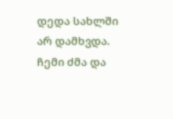დედა სახლში არ დამხვდა. ჩემი ძმა და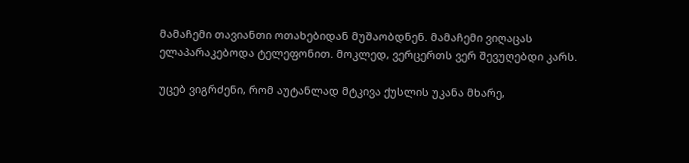მამაჩემი თავიანთი ოთახებიდან მუშაობდნენ. მამაჩემი ვიღაცას ელაპარაკებოდა ტელეფონით. მოკლედ, ვერცერთს ვერ შევუღებდი კარს.

უცებ ვიგრძენი, რომ აუტანლად მტკივა ქუსლის უკანა მხარე,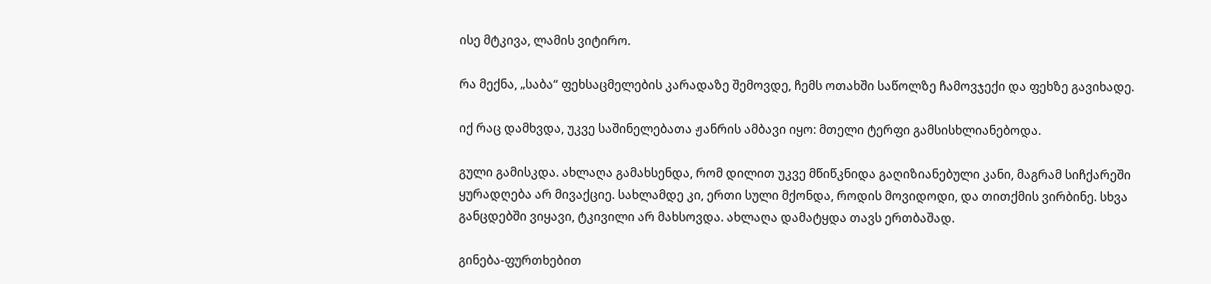ისე მტკივა, ლამის ვიტირო.

რა მექნა, „საბა“ ფეხსაცმელების კარადაზე შემოვდე, ჩემს ოთახში საწოლზე ჩამოვჯექი და ფეხზე გავიხადე.

იქ რაც დამხვდა, უკვე საშინელებათა ჟანრის ამბავი იყო: მთელი ტერფი გამსისხლიანებოდა.

გული გამისკდა. ახლაღა გამახსენდა, რომ დილით უკვე მწიწკნიდა გაღიზიანებული კანი, მაგრამ სიჩქარეში ყურადღება არ მივაქციე. სახლამდე კი, ერთი სული მქონდა, როდის მოვიდოდი, და თითქმის ვირბინე. სხვა განცდებში ვიყავი, ტკივილი არ მახსოვდა. ახლაღა დამატყდა თავს ერთბაშად.

გინება-ფურთხებით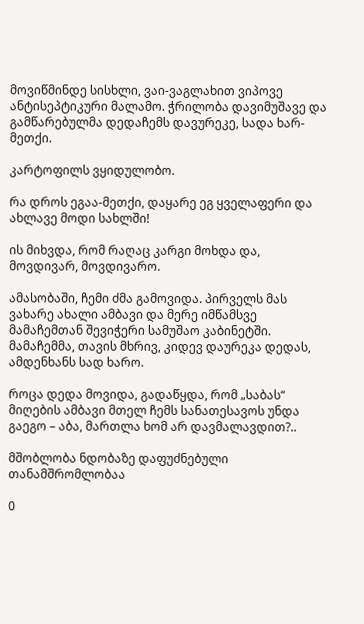მოვიწმინდე სისხლი, ვაი-ვაგლახით ვიპოვე ანტისეპტიკური მალამო. ჭრილობა დავიმუშავე და გამწარებულმა დედაჩემს დავურეკე, სადა ხარ-მეთქი.

კარტოფილს ვყიდულობო.

რა დროს ეგაა-მეთქი, დაყარე ეგ ყველაფერი და ახლავე მოდი სახლში!

ის მიხვდა, რომ რაღაც კარგი მოხდა და, მოვდივარ, მოვდივარო.

ამასობაში, ჩემი ძმა გამოვიდა. პირველს მას ვახარე ახალი ამბავი და მერე იმწამსვე მამაჩემთან შევიჭერი სამუშაო კაბინეტში. მამაჩემმა, თავის მხრივ, კიდევ დაურეკა დედას, ამდენხანს სად ხარო.

როცა დედა მოვიდა, გადაწყდა, რომ „საბას“ მიღების ამბავი მთელ ჩემს სანათესავოს უნდა გაეგო – აბა, მართლა ხომ არ დავმალავდით?..

მშობლობა ნდობაზე დაფუძნებული თანამშრომლობაა

0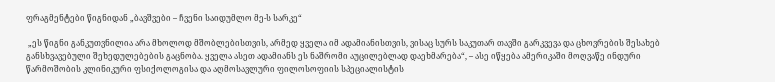ფრაგმენტები წიგნიდან „ბავშვები – ჩვენი საიდუმლო მე-ს სარკე“

 „ეს წიგნი განკუთვნილია არა მხოლოდ მშობლებისთვის, არმედ ყველა იმ ადამიანისთვის, ვისაც სურს საკუთარ თავში გარკვევა და ცხოვრების შესახებ განსხვავებული შეხედულებების გაცნობა. ყველა ასეთ ადამიანს ეს ნაშრომი აუცილებლად დაეხმარება“, – ასე იწყება ამერიკაში მოღვაწე ინდური წარმოშობის კლინიკური ფსიქოლოგისა და აღმოსავლური ფილოსოფიის სპეციალისტის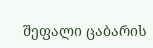შეფალი ცაბარის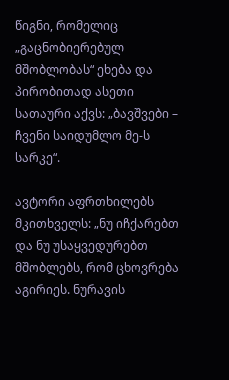წიგნი, რომელიც „გაცნობიერებულ მშობლობას“ ეხება და პირობითად ასეთი სათაური აქვს: „ბავშვები – ჩვენი საიდუმლო მე-ს სარკე“.

ავტორი აფრთხილებს მკითხველს: „ნუ იჩქარებთ და ნუ უსაყვედურებთ მშობლებს, რომ ცხოვრება აგირიეს. ნურავის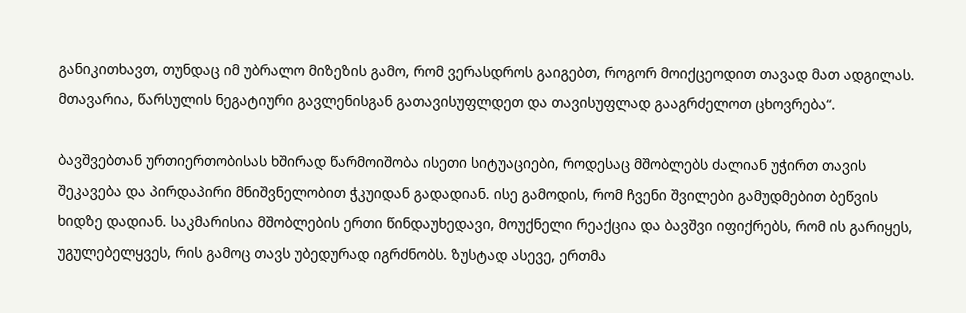განიკითხავთ, თუნდაც იმ უბრალო მიზეზის გამო, რომ ვერასდროს გაიგებთ, როგორ მოიქცეოდით თავად მათ ადგილას. მთავარია, წარსულის ნეგატიური გავლენისგან გათავისუფლდეთ და თავისუფლად გააგრძელოთ ცხოვრება“.

ბავშვებთან ურთიერთობისას ხშირად წარმოიშობა ისეთი სიტუაციები, როდესაც მშობლებს ძალიან უჭირთ თავის შეკავება და პირდაპირი მნიშვნელობით ჭკუიდან გადადიან. ისე გამოდის, რომ ჩვენი შვილები გამუდმებით ბეწვის ხიდზე დადიან. საკმარისია მშობლების ერთი წინდაუხედავი, მოუქნელი რეაქცია და ბავშვი იფიქრებს, რომ ის გარიყეს, უგულებელყვეს, რის გამოც თავს უბედურად იგრძნობს. ზუსტად ასევე, ერთმა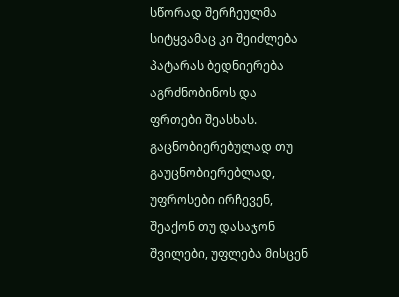სწორად შერჩეულმა სიტყვამაც კი შეიძლება პატარას ბედნიერება აგრძნობინოს და ფრთები შეასხას. გაცნობიერებულად თუ გაუცნობიერებლად, უფროსები ირჩევენ, შეაქონ თუ დასაჯონ შვილები, უფლება მისცენ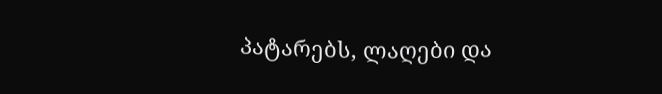პატარებს, ლაღები და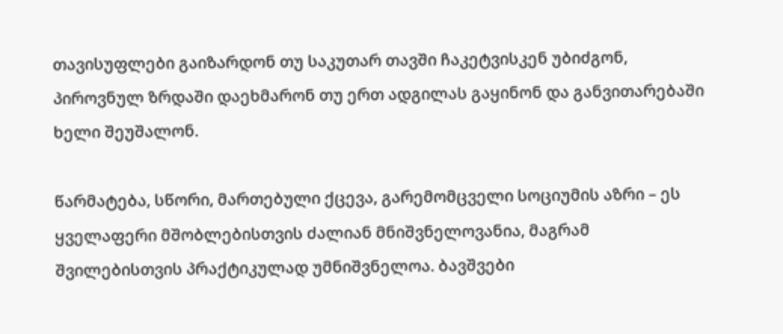თავისუფლები გაიზარდონ თუ საკუთარ თავში ჩაკეტვისკენ უბიძგონ, პიროვნულ ზრდაში დაეხმარონ თუ ერთ ადგილას გაყინონ და განვითარებაში ხელი შეუშალონ.

წარმატება, სწორი, მართებული ქცევა, გარემომცველი სოციუმის აზრი – ეს ყველაფერი მშობლებისთვის ძალიან მნიშვნელოვანია, მაგრამ შვილებისთვის პრაქტიკულად უმნიშვნელოა. ბავშვები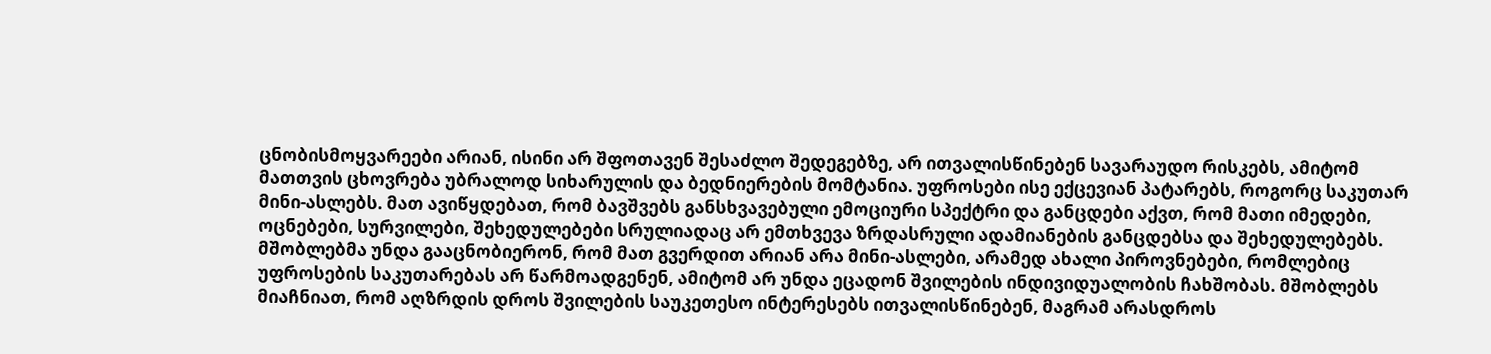ცნობისმოყვარეები არიან, ისინი არ შფოთავენ შესაძლო შედეგებზე, არ ითვალისწინებენ სავარაუდო რისკებს, ამიტომ მათთვის ცხოვრება უბრალოდ სიხარულის და ბედნიერების მომტანია. უფროსები ისე ექცევიან პატარებს, როგორც საკუთარ მინი-ასლებს. მათ ავიწყდებათ, რომ ბავშვებს განსხვავებული ემოციური სპექტრი და განცდები აქვთ, რომ მათი იმედები, ოცნებები, სურვილები, შეხედულებები სრულიადაც არ ემთხვევა ზრდასრული ადამიანების განცდებსა და შეხედულებებს. მშობლებმა უნდა გააცნობიერონ, რომ მათ გვერდით არიან არა მინი-ასლები, არამედ ახალი პიროვნებები, რომლებიც უფროსების საკუთარებას არ წარმოადგენენ, ამიტომ არ უნდა ეცადონ შვილების ინდივიდუალობის ჩახშობას. მშობლებს მიაჩნიათ, რომ აღზრდის დროს შვილების საუკეთესო ინტერესებს ითვალისწინებენ, მაგრამ არასდროს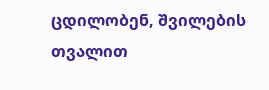ცდილობენ, შვილების თვალით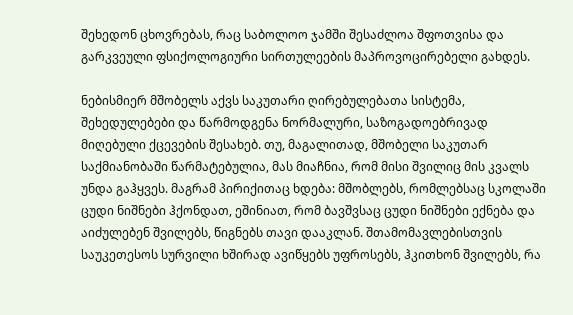შეხედონ ცხოვრებას, რაც საბოლოო ჯამში შესაძლოა შფოთვისა და გარკვეული ფსიქოლოგიური სირთულეების მაპროვოცირებელი გახდეს.

ნებისმიერ მშობელს აქვს საკუთარი ღირებულებათა სისტემა, შეხედულებები და წარმოდგენა ნორმალური, საზოგადოებრივად მიღებული ქცევების შესახებ. თუ, მაგალითად, მშობელი საკუთარ საქმიანობაში წარმატებულია, მას მიაჩნია, რომ მისი შვილიც მის კვალს უნდა გაჰყვეს. მაგრამ პირიქითაც ხდება: მშობლებს, რომლებსაც სკოლაში ცუდი ნიშნები ჰქონდათ, ეშინიათ, რომ ბავშვსაც ცუდი ნიშნები ექნება და აიძულებენ შვილებს, წიგნებს თავი დააკლან. შთამომავლებისთვის საუკეთესოს სურვილი ხშირად ავიწყებს უფროსებს, ჰკითხონ შვილებს, რა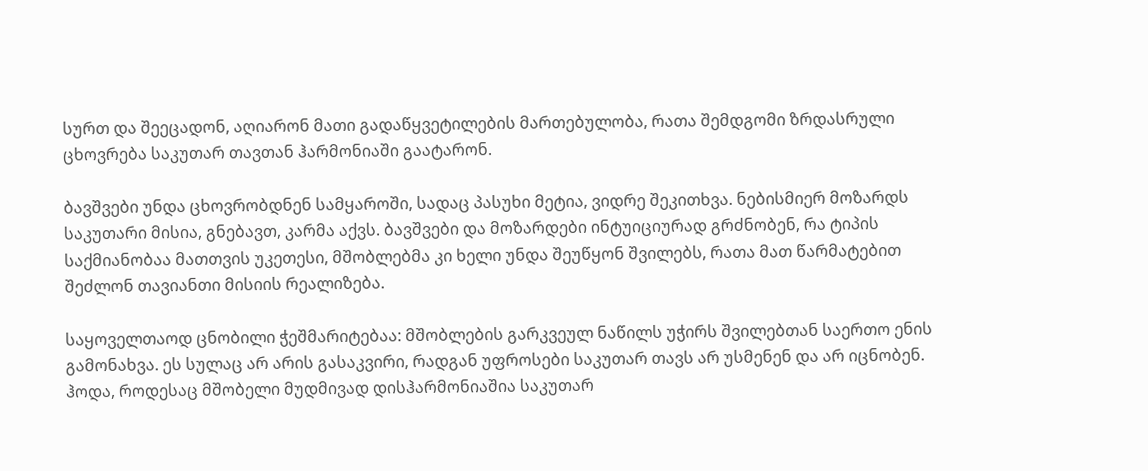სურთ და შეეცადონ, აღიარონ მათი გადაწყვეტილების მართებულობა, რათა შემდგომი ზრდასრული ცხოვრება საკუთარ თავთან ჰარმონიაში გაატარონ.

ბავშვები უნდა ცხოვრობდნენ სამყაროში, სადაც პასუხი მეტია, ვიდრე შეკითხვა. ნებისმიერ მოზარდს საკუთარი მისია, გნებავთ, კარმა აქვს. ბავშვები და მოზარდები ინტუიციურად გრძნობენ, რა ტიპის საქმიანობაა მათთვის უკეთესი, მშობლებმა კი ხელი უნდა შეუწყონ შვილებს, რათა მათ წარმატებით შეძლონ თავიანთი მისიის რეალიზება.

საყოველთაოდ ცნობილი ჭეშმარიტებაა: მშობლების გარკვეულ ნაწილს უჭირს შვილებთან საერთო ენის გამონახვა. ეს სულაც არ არის გასაკვირი, რადგან უფროსები საკუთარ თავს არ უსმენენ და არ იცნობენ. ჰოდა, როდესაც მშობელი მუდმივად დისჰარმონიაშია საკუთარ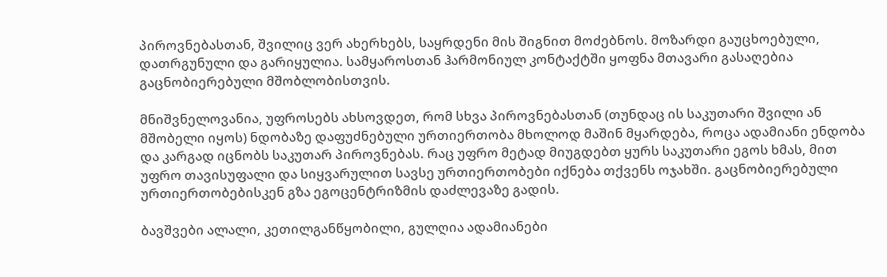პიროვნებასთან, შვილიც ვერ ახერხებს, საყრდენი მის შიგნით მოძებნოს. მოზარდი გაუცხოებული, დათრგუნული და გარიყულია. სამყაროსთან ჰარმონიულ კონტაქტში ყოფნა მთავარი გასაღებია გაცნობიერებული მშობლობისთვის.

მნიშვნელოვანია, უფროსებს ახსოვდეთ, რომ სხვა პიროვნებასთან (თუნდაც ის საკუთარი შვილი ან მშობელი იყოს) ნდობაზე დაფუძნებული ურთიერთობა მხოლოდ მაშინ მყარდება, როცა ადამიანი ენდობა და კარგად იცნობს საკუთარ პიროვნებას. რაც უფრო მეტად მიუგდებთ ყურს საკუთარი ეგოს ხმას, მით უფრო თავისუფალი და სიყვარულით სავსე ურთიერთობები იქნება თქვენს ოჯახში. გაცნობიერებული ურთიერთობებისკენ გზა ეგოცენტრიზმის დაძლევაზე გადის.

ბავშვები ალალი, კეთილგანწყობილი, გულღია ადამიანები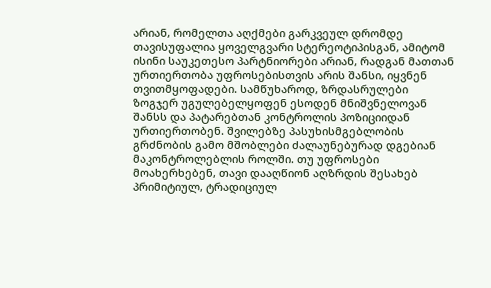არიან, რომელთა აღქმები გარკვეულ დრომდე თავისუფალია ყოველგვარი სტერეოტიპისგან, ამიტომ ისინი საუკეთესო პარტნიორები არიან, რადგან მათთან ურთიერთობა უფროსებისთვის არის შანსი, იყვნენ თვითმყოფადები. სამწუხაროდ, ზრდასრულები ზოგჯერ უგულებელყოფენ ესოდენ მნიშვნელოვან შანსს და პატარებთან კონტროლის პოზიციიდან ურთიერთობენ. შვილებზე პასუხისმგებლობის გრძნობის გამო მშობლები ძალაუნებურად დგებიან მაკონტროლებლის როლში. თუ უფროსები მოახერხებენ, თავი დააღწიონ აღზრდის შესახებ პრიმიტიულ, ტრადიციულ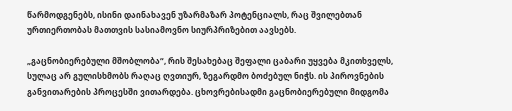წარმოდგენებს, ისინი დაინახავენ უზარმაზარ პოტენციალს, რაც შვილებთან ურთიერთობას მათთვის სასიამოვნო სიურპრიზებით აავსებს.

„გაცნობიერებული მშობლობა“, რის შესახებაც შეფალი ცაბარი უყვება მკითხველს, სულაც არ გულისხმობს რაღაც ღვთიურ, ზეგარდმო ბოძებულ ნიჭს. ის პიროვნების განვითარების პროცესში ვითარდება. ცხოვრებისადმი გაცნობიერებული მიდგომა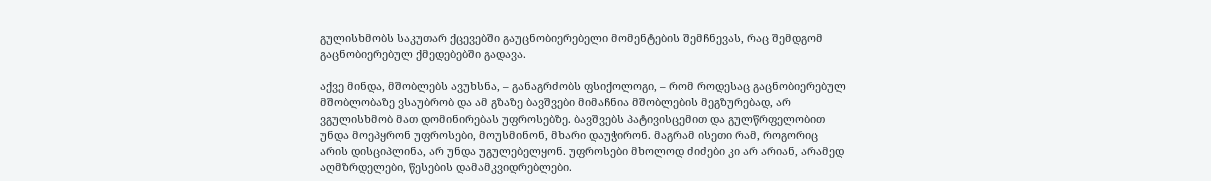გულისხმობს საკუთარ ქცევებში გაუცნობიერებელი მომენტების შემჩნევას, რაც შემდგომ გაცნობიერებულ ქმედებებში გადავა.

აქვე მინდა, მშობლებს ავუხსნა, – განაგრძობს ფსიქოლოგი, – რომ როდესაც გაცნობიერებულ მშობლობაზე ვსაუბრობ და ამ გზაზე ბავშვები მიმაჩნია მშობლების მეგზურებად, არ ვგულისხმობ მათ დომინირებას უფროსებზე. ბავშვებს პატივისცემით და გულწრფელობით უნდა მოეპყრონ უფროსები, მოუსმინონ, მხარი დაუჭირონ. მაგრამ ისეთი რამ, როგორიც არის დისციპლინა, არ უნდა უგულებელყონ. უფროსები მხოლოდ ძიძები კი არ არიან, არამედ აღმზრდელები, წესების დამამკვიდრებლები.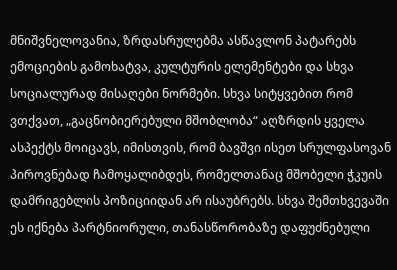მნიშვნელოვანია, ზრდასრულებმა ასწავლონ პატარებს ემოციების გამოხატვა, კულტურის ელემენტები და სხვა სოციალურად მისაღები ნორმები. სხვა სიტყვებით რომ ვთქვათ, „გაცნობიერებული მშობლობა“ აღზრდის ყველა ასპექტს მოიცავს, იმისთვის, რომ ბავშვი ისეთ სრულფასოვან პიროვნებად ჩამოყალიბდეს, რომელთანაც მშობელი ჭკუის დამრიგებლის პოზიციიდან არ ისაუბრებს. სხვა შემთხვევაში ეს იქნება პარტნიორული, თანასწორობაზე დაფუძნებული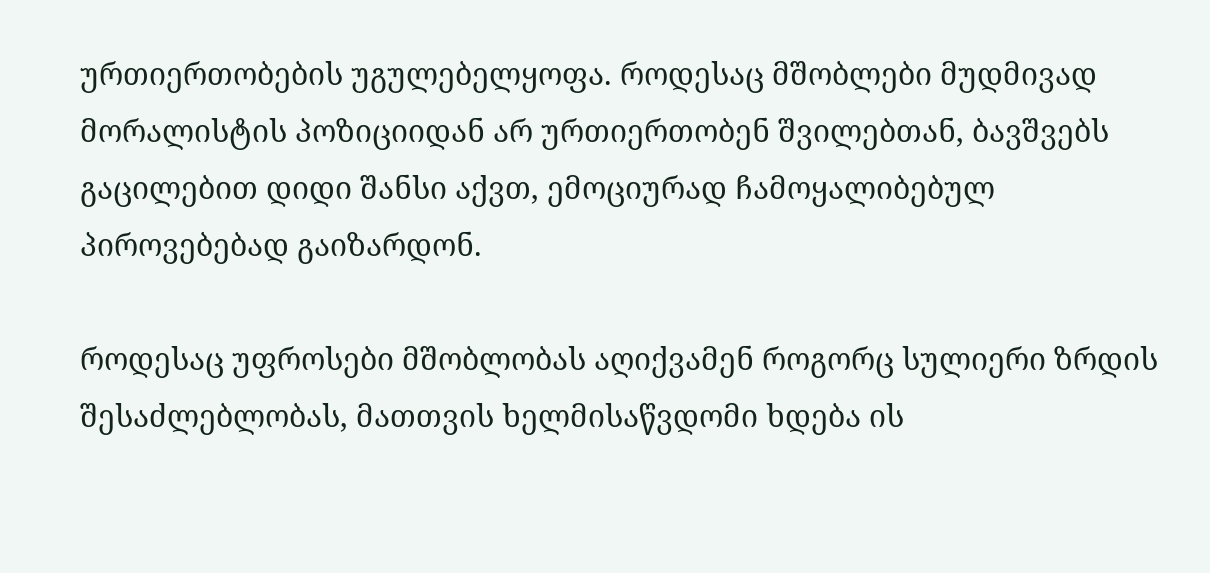ურთიერთობების უგულებელყოფა. როდესაც მშობლები მუდმივად მორალისტის პოზიციიდან არ ურთიერთობენ შვილებთან, ბავშვებს გაცილებით დიდი შანსი აქვთ, ემოციურად ჩამოყალიბებულ პიროვებებად გაიზარდონ.

როდესაც უფროსები მშობლობას აღიქვამენ როგორც სულიერი ზრდის შესაძლებლობას, მათთვის ხელმისაწვდომი ხდება ის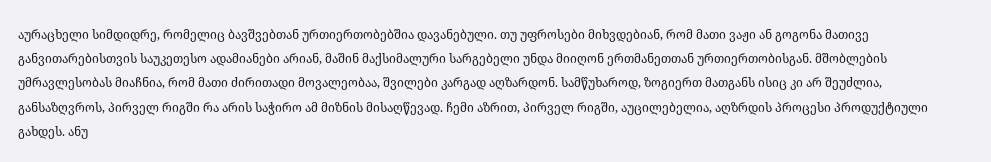აურაცხელი სიმდიდრე, რომელიც ბავშვებთან ურთიერთობებშია დავანებული. თუ უფროსები მიხვდებიან, რომ მათი ვაჟი ან გოგონა მათივე განვითარებისთვის საუკეთესო ადამიანები არიან, მაშინ მაქსიმალური სარგებელი უნდა მიიღონ ერთმანეთთან ურთიერთობისგან. მშობლების უმრავლესობას მიაჩნია, რომ მათი ძირითადი მოვალეობაა, შვილები კარგად აღზარდონ. სამწუხაროდ, ზოგიერთ მათგანს ისიც კი არ შეუძლია, განსაზღვროს, პირველ რიგში რა არის საჭირო ამ მიზნის მისაღწევად. ჩემი აზრით, პირველ რიგში, აუცილებელია, აღზრდის პროცესი პროდუქტიული გახდეს. ანუ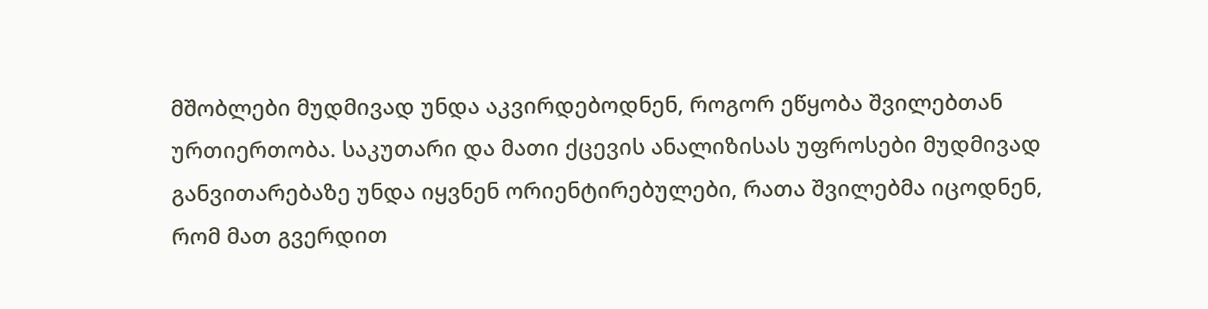მშობლები მუდმივად უნდა აკვირდებოდნენ, როგორ ეწყობა შვილებთან ურთიერთობა. საკუთარი და მათი ქცევის ანალიზისას უფროსები მუდმივად განვითარებაზე უნდა იყვნენ ორიენტირებულები, რათა შვილებმა იცოდნენ, რომ მათ გვერდით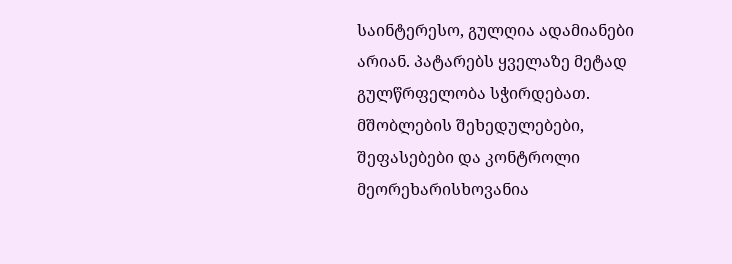საინტერესო, გულღია ადამიანები არიან. პატარებს ყველაზე მეტად გულწრფელობა სჭირდებათ. მშობლების შეხედულებები, შეფასებები და კონტროლი მეორეხარისხოვანია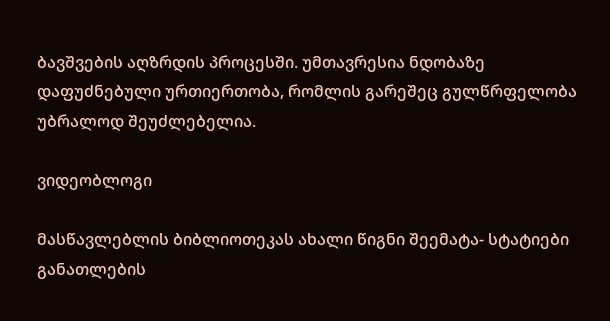ბავშვების აღზრდის პროცესში. უმთავრესია ნდობაზე დაფუძნებული ურთიერთობა, რომლის გარეშეც გულწრფელობა უბრალოდ შეუძლებელია.

ვიდეობლოგი

მასწავლებლის ბიბლიოთეკას ახალი წიგნი შეემატა- სტატიები განათლების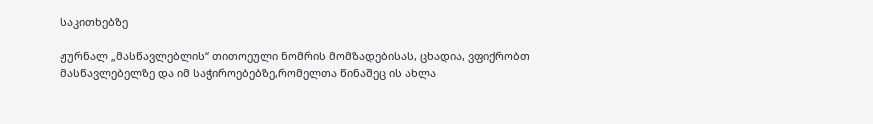საკითხებზე

ჟურნალ „მასწავლებლის“ თითოეული ნომრის მომზადებისას, ცხადია, ვფიქრობთ მასწავლებელზე და იმ საჭიროებებზე,რომელთა წინაშეც ის ახლა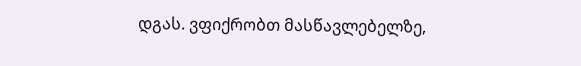დგას. ვფიქრობთ მასწავლებელზე,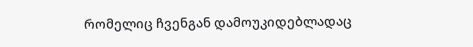რომელიც ჩვენგან დამოუკიდებლადაც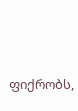ფიქრობს,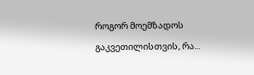როგორ მოემზადოს გაკვეთილისთვის, რა...